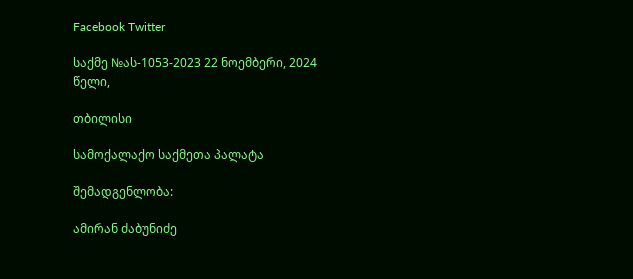Facebook Twitter

საქმე №ას-1053-2023 22 ნოემბერი, 2024 წელი,

თბილისი

სამოქალაქო საქმეთა პალატა

შემადგენლობა:

ამირან ძაბუნიძე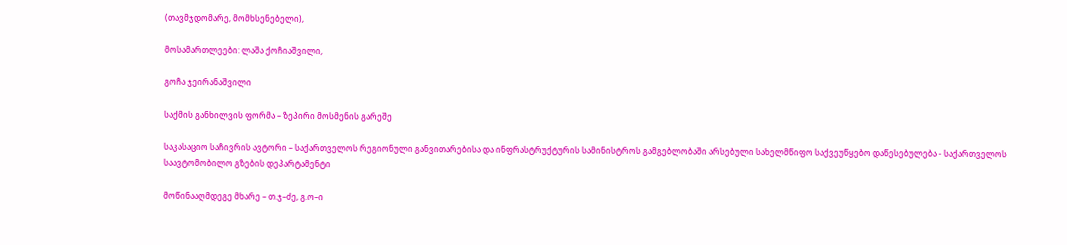(თავმჯდომარე, მომხსენებელი),

მოსამართლეები: ლაშა ქოჩიაშვილი,

გოჩა ჯეირანაშვილი

საქმის განხილვის ფორმა – ზეპირი მოსმენის გარეშე

საკასაციო საჩივრის ავტორი – საქართველოს რეგიონული განვითარებისა და ინფრასტრუქტურის სამინისტროს გამგებლობაში არსებული სახელმწიფო საქვეუწყებო დაწესებულება - საქართველოს საავტომობილო გზების დეპარტამენტი

მოწინააღმდეგე მხარე – თ.ჯ–ძე, გ.ო–ი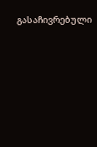გასაჩივრებული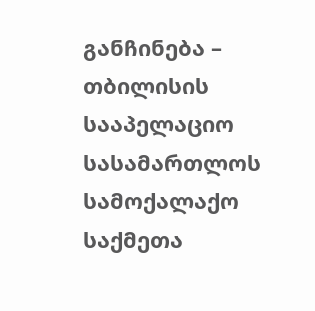განჩინება – თბილისის სააპელაციო სასამართლოს სამოქალაქო საქმეთა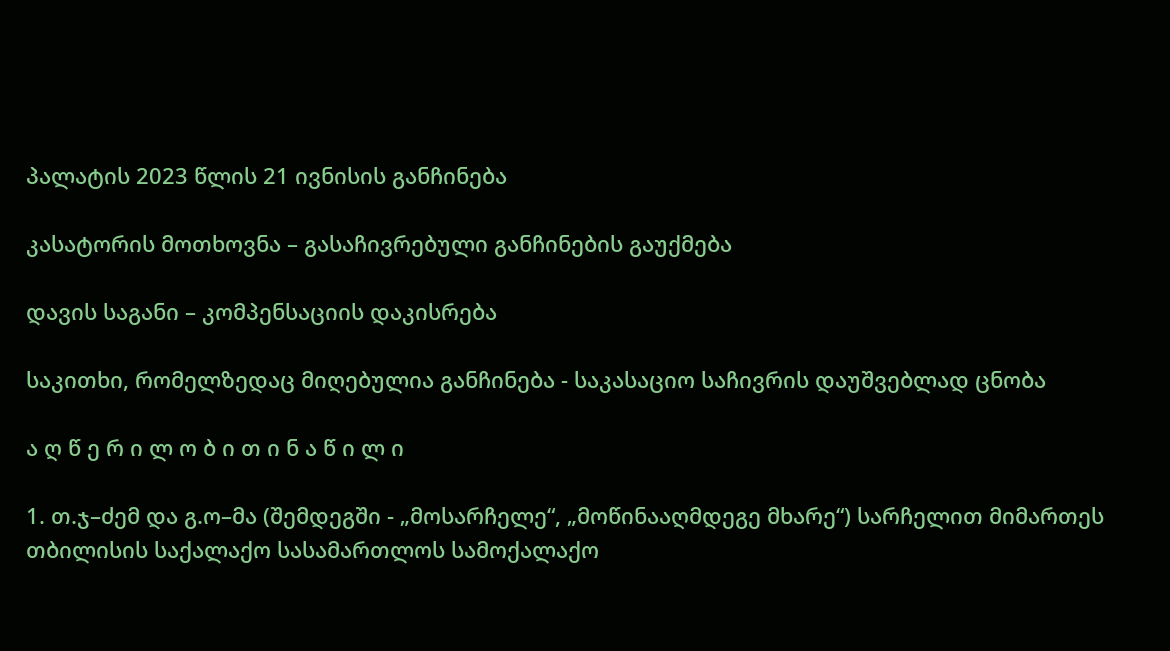პალატის 2023 წლის 21 ივნისის განჩინება

კასატორის მოთხოვნა – გასაჩივრებული განჩინების გაუქმება

დავის საგანი – კომპენსაციის დაკისრება

საკითხი, რომელზედაც მიღებულია განჩინება - საკასაციო საჩივრის დაუშვებლად ცნობა

ა ღ წ ე რ ი ლ ო ბ ი თ ი ნ ა წ ი ლ ი

1. თ.ჯ–ძემ და გ.ო–მა (შემდეგში - „მოსარჩელე“, „მოწინააღმდეგე მხარე“) სარჩელით მიმართეს თბილისის საქალაქო სასამართლოს სამოქალაქო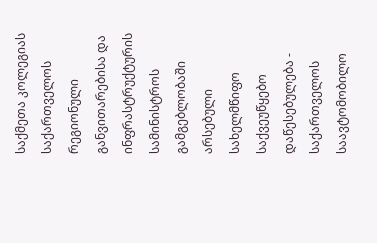საქმეთა კოლეგიას საქართველოს რეგიონული განვითარებისა და ინფრასტრუქტურის სამინისტროს გამგებლობაში არსებული სახელმწიფო საქვეუწყებო დაწესებულება - საქართველოს საავტომობილო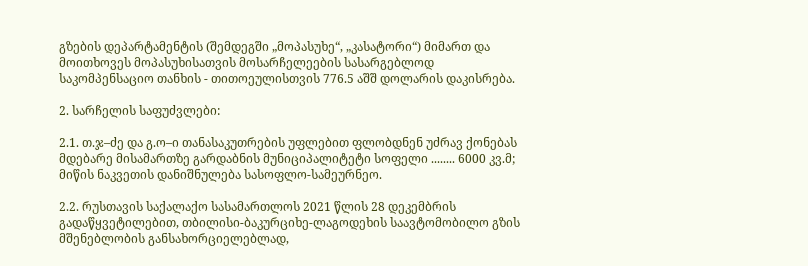გზების დეპარტამენტის (შემდეგში „მოპასუხე“, „კასატორი“) მიმართ და მოითხოვეს მოპასუხისათვის მოსარჩელეების სასარგებლოდ საკომპენსაციო თანხის - თითოეულისთვის 776.5 აშშ დოლარის დაკისრება.

2. სარჩელის საფუძვლები:

2.1. თ.ჯ–ძე და გ.ო–ი თანასაკუთრების უფლებით ფლობდნენ უძრავ ქონებას მდებარე მისამართზე გარდაბნის მუნიციპალიტეტი სოფელი ........ 6000 კვ.მ; მიწის ნაკვეთის დანიშნულება სასოფლო-სამეურნეო.

2.2. რუსთავის საქალაქო სასამართლოს 2021 წლის 28 დეკემბრის გადაწყვეტილებით, თბილისი-ბაკურციხე-ლაგოდეხის საავტომობილო გზის მშენებლობის განსახორციელებლად,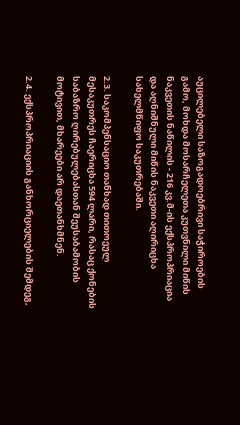აუცილებელი საზოგადოებრივი საჭიროების გამო, მოხდა მოსარჩელეთა კუთვნილი მიწის ნაკვეთის ნაწილის - 216 კვ.მ-ის ექსპროპრიაცია და აღნიშნული მიწის ნაკვეთი აღირიცხა სახელმწიფო საკუთრებაში.

2.3. საკომპენსაციო თანხად თითოეულ მესაკუთრეს ჩაერიცხა 594 ლარი, რასაც ქონების საბაზრო ღირებულებასთან შეუსაბამობის მოტივით, მხარეები არ დაეთანხმნენ.

2.4. ექსპროპრიაციის განხორციელების შემდეგ,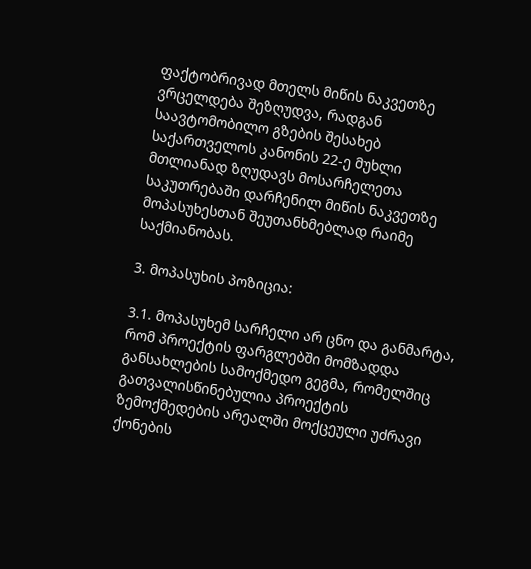ფაქტობრივად მთელს მიწის ნაკვეთზე ვრცელდება შეზღუდვა, რადგან საავტომობილო გზების შესახებ საქართველოს კანონის 22-ე მუხლი მთლიანად ზღუდავს მოსარჩელეთა საკუთრებაში დარჩენილ მიწის ნაკვეთზე მოპასუხესთან შეუთანხმებლად რაიმე საქმიანობას.

3. მოპასუხის პოზიცია:

3.1. მოპასუხემ სარჩელი არ ცნო და განმარტა, რომ პროექტის ფარგლებში მომზადდა განსახლების სამოქმედო გეგმა, რომელშიც გათვალისწინებულია პროექტის ზემოქმედების არეალში მოქცეული უძრავი ქონების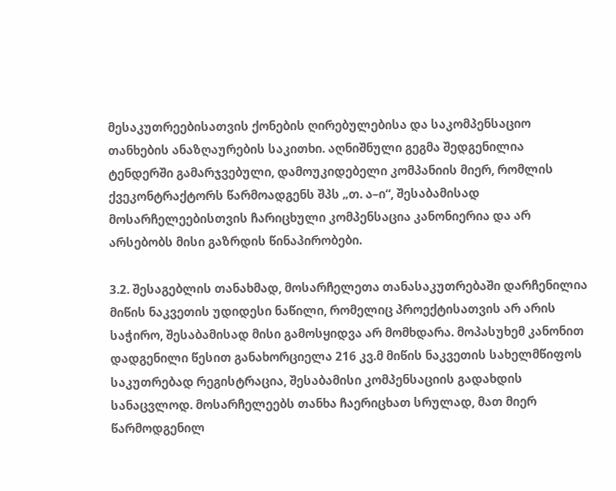მესაკუთრეებისათვის ქონების ღირებულებისა და საკომპენსაციო თანხების ანაზღაურების საკითხი. აღნიშნული გეგმა შედგენილია ტენდერში გამარჯვებული, დამოუკიდებელი კომპანიის მიერ, რომლის ქვეკონტრაქტორს წარმოადგენს შპს „თ. ა–ი“, შესაბამისად მოსარჩელეებისთვის ჩარიცხული კომპენსაცია კანონიერია და არ არსებობს მისი გაზრდის წინაპირობები.

3.2. შესაგებლის თანახმად, მოსარჩელეთა თანასაკუთრებაში დარჩენილია მიწის ნაკვეთის უდიდესი ნაწილი, რომელიც პროექტისათვის არ არის საჭირო, შესაბამისად მისი გამოსყიდვა არ მომხდარა. მოპასუხემ კანონით დადგენილი წესით განახორციელა 216 კვ.მ მიწის ნაკვეთის სახელმწიფოს საკუთრებად რეგისტრაცია, შესაბამისი კომპენსაციის გადახდის სანაცვლოდ. მოსარჩელეებს თანხა ჩაერიცხათ სრულად, მათ მიერ წარმოდგენილ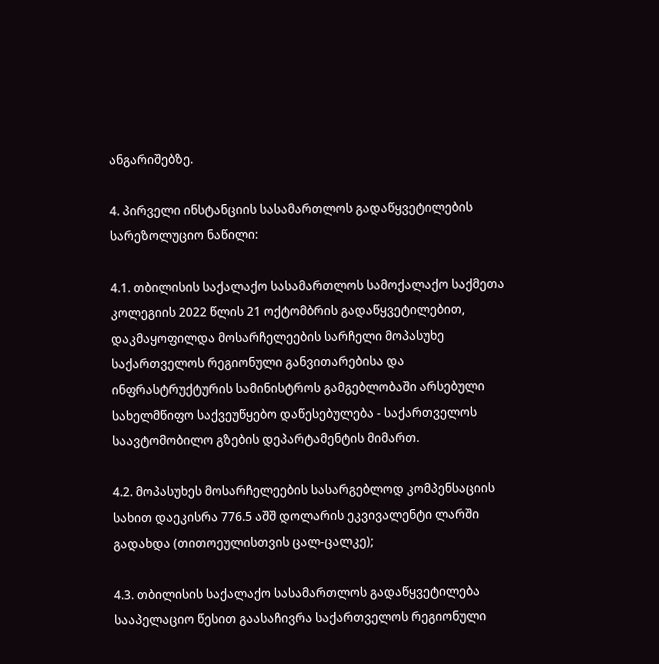ანგარიშებზე.

4. პირველი ინსტანციის სასამართლოს გადაწყვეტილების სარეზოლუციო ნაწილი:

4.1. თბილისის საქალაქო სასამართლოს სამოქალაქო საქმეთა კოლეგიის 2022 წლის 21 ოქტომბრის გადაწყვეტილებით, დაკმაყოფილდა მოსარჩელეების სარჩელი მოპასუხე საქართველოს რეგიონული განვითარებისა და ინფრასტრუქტურის სამინისტროს გამგებლობაში არსებული სახელმწიფო საქვეუწყებო დაწესებულება - საქართველოს საავტომობილო გზების დეპარტამენტის მიმართ.

4.2. მოპასუხეს მოსარჩელეების სასარგებლოდ კომპენსაციის სახით დაეკისრა 776.5 აშშ დოლარის ეკვივალენტი ლარში გადახდა (თითოეულისთვის ცალ-ცალკე);

4.3. თბილისის საქალაქო სასამართლოს გადაწყვეტილება სააპელაციო წესით გაასაჩივრა საქართველოს რეგიონული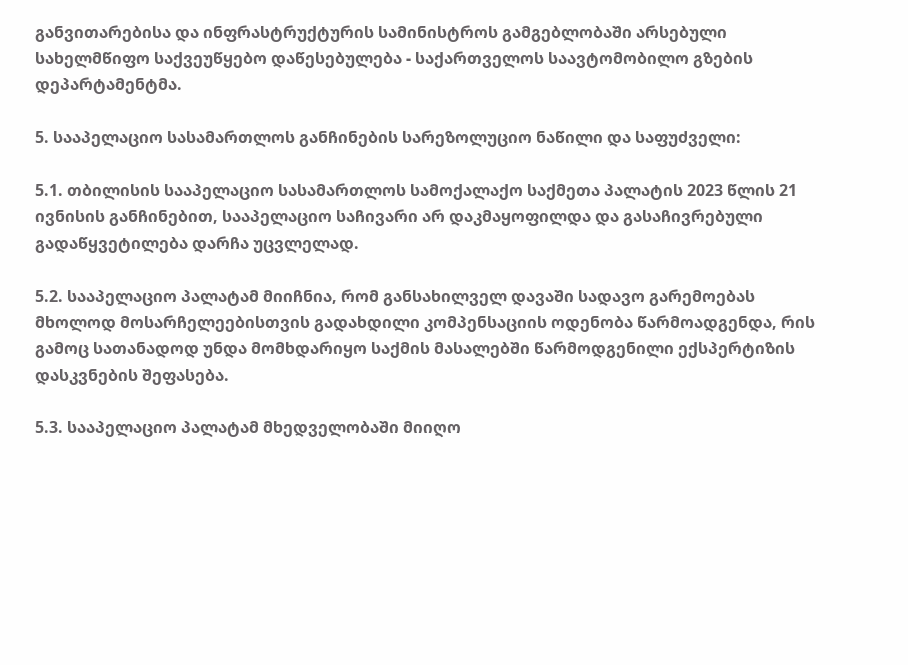განვითარებისა და ინფრასტრუქტურის სამინისტროს გამგებლობაში არსებული სახელმწიფო საქვეუწყებო დაწესებულება - საქართველოს საავტომობილო გზების დეპარტამენტმა.

5. სააპელაციო სასამართლოს განჩინების სარეზოლუციო ნაწილი და საფუძველი:

5.1. თბილისის სააპელაციო სასამართლოს სამოქალაქო საქმეთა პალატის 2023 წლის 21 ივნისის განჩინებით, სააპელაციო საჩივარი არ დაკმაყოფილდა და გასაჩივრებული გადაწყვეტილება დარჩა უცვლელად.

5.2. სააპელაციო პალატამ მიიჩნია, რომ განსახილველ დავაში სადავო გარემოებას მხოლოდ მოსარჩელეებისთვის გადახდილი კომპენსაციის ოდენობა წარმოადგენდა, რის გამოც სათანადოდ უნდა მომხდარიყო საქმის მასალებში წარმოდგენილი ექსპერტიზის დასკვნების შეფასება.

5.3. სააპელაციო პალატამ მხედველობაში მიიღო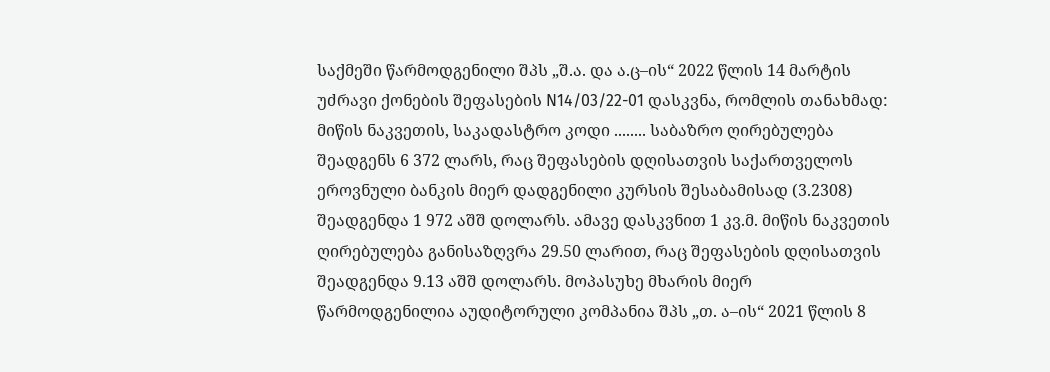საქმეში წარმოდგენილი შპს „შ.ა. და ა.ც–ის“ 2022 წლის 14 მარტის უძრავი ქონების შეფასების N14/03/22-01 დასკვნა, რომლის თანახმად: მიწის ნაკვეთის, საკადასტრო კოდი ........ საბაზრო ღირებულება შეადგენს 6 372 ლარს, რაც შეფასების დღისათვის საქართველოს ეროვნული ბანკის მიერ დადგენილი კურსის შესაბამისად (3.2308) შეადგენდა 1 972 აშშ დოლარს. ამავე დასკვნით 1 კვ.მ. მიწის ნაკვეთის ღირებულება განისაზღვრა 29.50 ლარით, რაც შეფასების დღისათვის შეადგენდა 9.13 აშშ დოლარს. მოპასუხე მხარის მიერ წარმოდგენილია აუდიტორული კომპანია შპს „თ. ა–ის“ 2021 წლის 8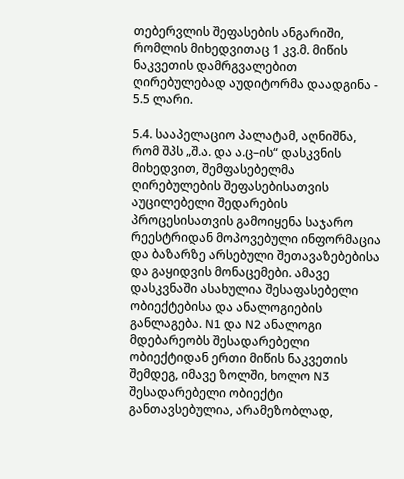თებერვლის შეფასების ანგარიში, რომლის მიხედვითაც 1 კვ.მ. მიწის ნაკვეთის დამრგვალებით ღირებულებად აუდიტორმა დაადგინა - 5.5 ლარი.

5.4. სააპელაციო პალატამ, აღნიშნა, რომ შპს „შ.ა. და ა.ც–ის“ დასკვნის მიხედვით, შემფასებელმა ღირებულების შეფასებისათვის აუცილებელი შედარების პროცესისათვის გამოიყენა საჯარო რეესტრიდან მოპოვებული ინფორმაცია და ბაზარზე არსებული შეთავაზებებისა და გაყიდვის მონაცემები. ამავე დასკვნაში ასახულია შესაფასებელი ობიექტებისა და ანალოგიების განლაგება. N1 და N2 ანალოგი მდებარეობს შესადარებელი ობიექტიდან ერთი მიწის ნაკვეთის შემდეგ, იმავე ზოლში, ხოლო N3 შესადარებელი ობიექტი განთავსებულია, არამეზობლად,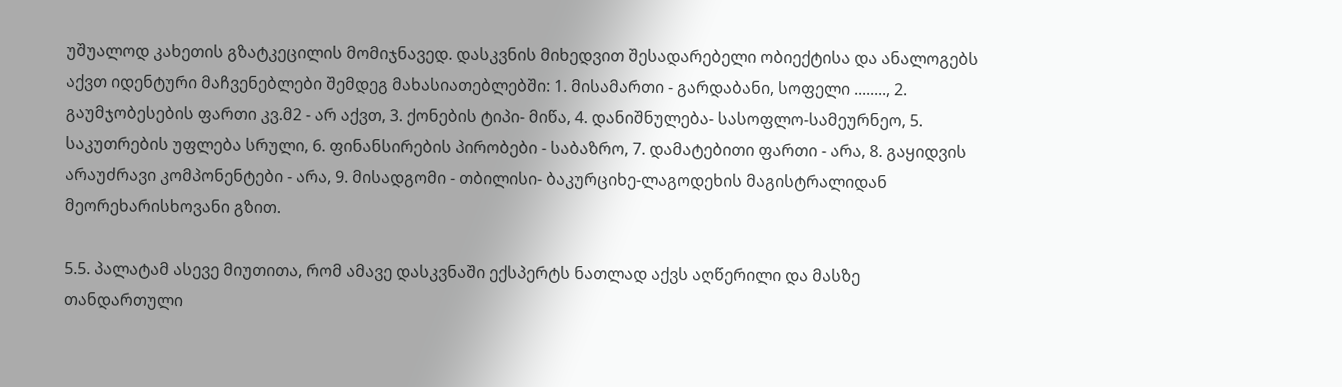უშუალოდ კახეთის გზატკეცილის მომიჯნავედ. დასკვნის მიხედვით შესადარებელი ობიექტისა და ანალოგებს აქვთ იდენტური მაჩვენებლები შემდეგ მახასიათებლებში: 1. მისამართი - გარდაბანი, სოფელი ........, 2. გაუმჯობესების ფართი კვ.მ2 - არ აქვთ, 3. ქონების ტიპი- მიწა, 4. დანიშნულება- სასოფლო-სამეურნეო, 5. საკუთრების უფლება სრული, 6. ფინანსირების პირობები - საბაზრო, 7. დამატებითი ფართი - არა, 8. გაყიდვის არაუძრავი კომპონენტები - არა, 9. მისადგომი - თბილისი- ბაკურციხე-ლაგოდეხის მაგისტრალიდან მეორეხარისხოვანი გზით.

5.5. პალატამ ასევე მიუთითა, რომ ამავე დასკვნაში ექსპერტს ნათლად აქვს აღწერილი და მასზე თანდართული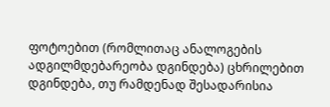ფოტოებით (რომლითაც ანალოგების ადგილმდებარეობა დგინდება) ცხრილებით დგინდება, თუ რამდენად შესადარისია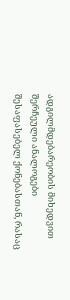ადგილმდებარეობის მიხედვით შერჩეული ანალოგები შესაფასებელ ქონებასთან, რასაც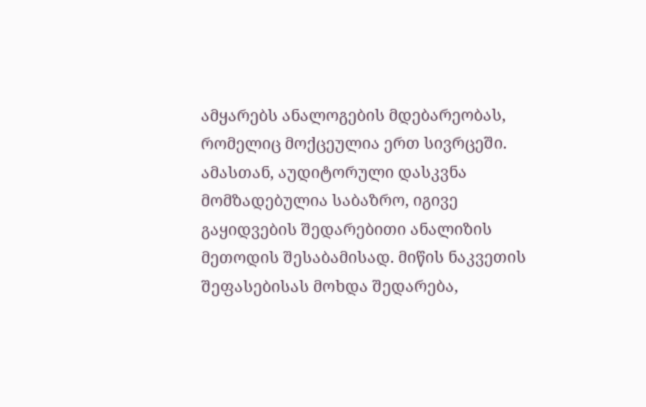ამყარებს ანალოგების მდებარეობას, რომელიც მოქცეულია ერთ სივრცეში. ამასთან, აუდიტორული დასკვნა მომზადებულია საბაზრო, იგივე გაყიდვების შედარებითი ანალიზის მეთოდის შესაბამისად. მიწის ნაკვეთის შეფასებისას მოხდა შედარება,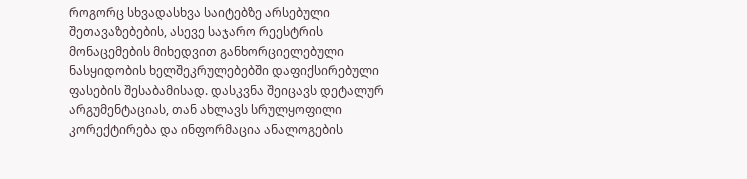როგორც სხვადასხვა საიტებზე არსებული შეთავაზებების, ასევე საჯარო რეესტრის მონაცემების მიხედვით განხორციელებული ნასყიდობის ხელშეკრულებებში დაფიქსირებული ფასების შესაბამისად. დასკვნა შეიცავს დეტალურ არგუმენტაციას, თან ახლავს სრულყოფილი კორექტირება და ინფორმაცია ანალოგების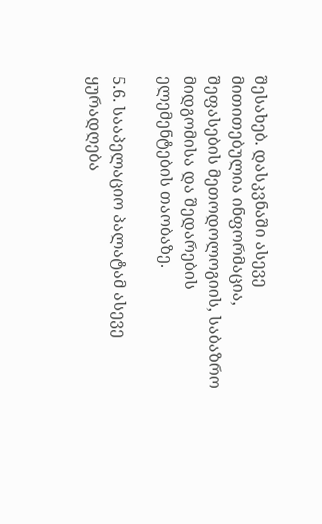შესახებ. დასკვნაში ასევე მითითებულია ინფორმაცია, შეფასების მეთოდოლოგიის, საბაზრო მიდგომისა და შედარების ელემენტების თაობაზე.

5.6. სააპელაციო პალატამ ასევე ყურადღება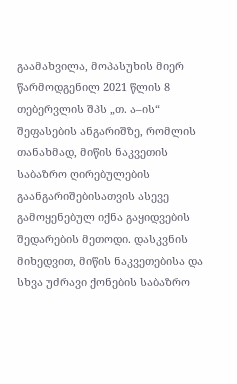გაამახვილა, მოპასუხის მიერ წარმოდგენილ 2021 წლის 8 თებერვლის შპს „თ. ა–ის“ შეფასების ანგარიშზე, რომლის თანახმად, მიწის ნაკვეთის საბაზრო ღირებულების გაანგარიშებისათვის ასევე გამოყენებულ იქნა გაყიდვების შედარების მეთოდი. დასკვნის მიხედვით, მიწის ნაკვეთებისა და სხვა უძრავი ქონების საბაზრო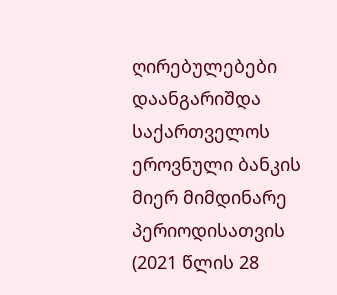ღირებულებები დაანგარიშდა საქართველოს ეროვნული ბანკის მიერ მიმდინარე პერიოდისათვის (2021 წლის 28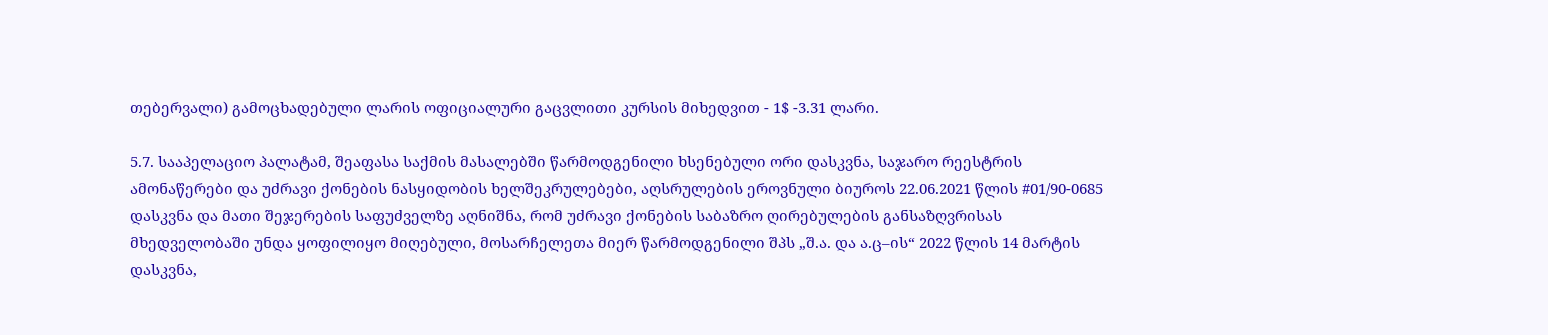თებერვალი) გამოცხადებული ლარის ოფიციალური გაცვლითი კურსის მიხედვით - 1$ -3.31 ლარი.

5.7. სააპელაციო პალატამ, შეაფასა საქმის მასალებში წარმოდგენილი ხსენებული ორი დასკვნა, საჯარო რეესტრის ამონაწერები და უძრავი ქონების ნასყიდობის ხელშეკრულებები, აღსრულების ეროვნული ბიუროს 22.06.2021 წლის #01/90-0685 დასკვნა და მათი შეჯერების საფუძველზე აღნიშნა, რომ უძრავი ქონების საბაზრო ღირებულების განსაზღვრისას მხედველობაში უნდა ყოფილიყო მიღებული, მოსარჩელეთა მიერ წარმოდგენილი შპს „შ.ა. და ა.ც–ის“ 2022 წლის 14 მარტის დასკვნა,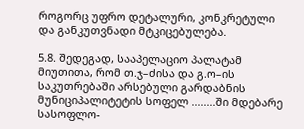როგორც უფრო დეტალური, კონკრეტული და განკუთვნადი მტკიცებულება.

5.8. შედეგად, სააპელაციო პალატამ მიუთითა, რომ თ.ჯ–ძისა და გ.ო–ის საკუთრებაში არსებული გარდაბნის მუნიციპალიტეტის სოფელ ........ში მდებარე სასოფლო-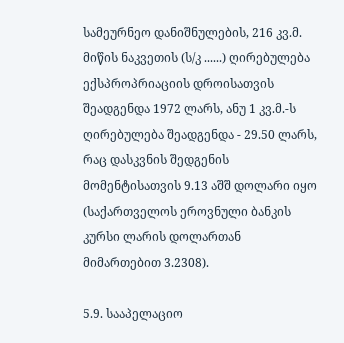სამეურნეო დანიშნულების, 216 კვ.მ. მიწის ნაკვეთის (ს/კ ......) ღირებულება ექსპროპრიაციის დროისათვის შეადგენდა 1972 ლარს, ანუ 1 კვ.მ.-ს ღირებულება შეადგენდა - 29.50 ლარს, რაც დასკვნის შედგენის მომენტისათვის 9.13 აშშ დოლარი იყო (საქართველოს ეროვნული ბანკის კურსი ლარის დოლართან მიმართებით 3.2308).

5.9. სააპელაციო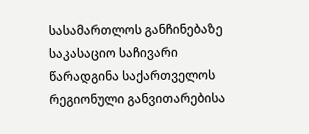სასამართლოს განჩინებაზე საკასაციო საჩივარი წარადგინა საქართველოს რეგიონული განვითარებისა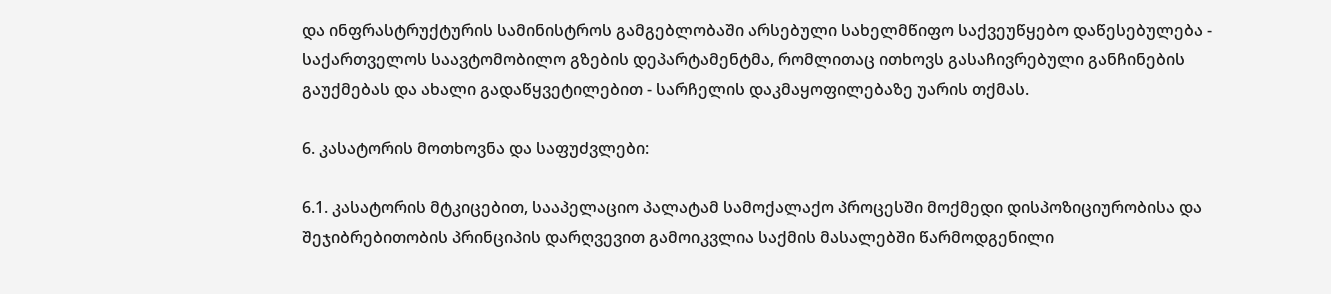და ინფრასტრუქტურის სამინისტროს გამგებლობაში არსებული სახელმწიფო საქვეუწყებო დაწესებულება - საქართველოს საავტომობილო გზების დეპარტამენტმა, რომლითაც ითხოვს გასაჩივრებული განჩინების გაუქმებას და ახალი გადაწყვეტილებით - სარჩელის დაკმაყოფილებაზე უარის თქმას.

6. კასატორის მოთხოვნა და საფუძვლები:

6.1. კასატორის მტკიცებით, სააპელაციო პალატამ სამოქალაქო პროცესში მოქმედი დისპოზიციურობისა და შეჯიბრებითობის პრინციპის დარღვევით გამოიკვლია საქმის მასალებში წარმოდგენილი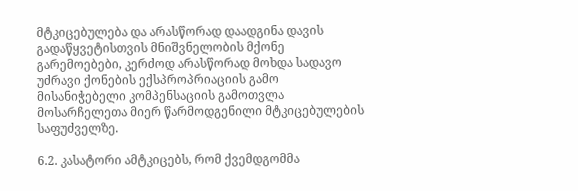მტკიცებულება და არასწორად დაადგინა დავის გადაწყვეტისთვის მნიშვნელობის მქონე გარემოებები, კერძოდ არასწორად მოხდა სადავო უძრავი ქონების ექსპროპრიაციის გამო მისანიჭებელი კომპენსაციის გამოთვლა მოსარჩელეთა მიერ წარმოდგენილი მტკიცებულების საფუძველზე.

6.2. კასატორი ამტკიცებს, რომ ქვემდგომმა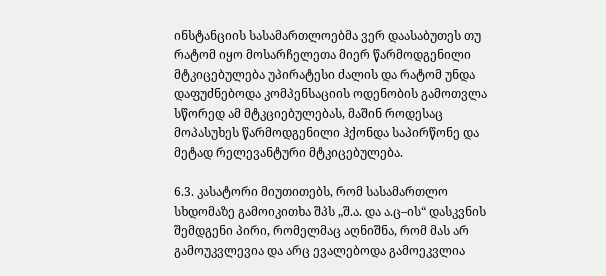ინსტანციის სასამართლოებმა ვერ დაასაბუთეს თუ რატომ იყო მოსარჩელეთა მიერ წარმოდგენილი მტკიცებულება უპირატესი ძალის და რატომ უნდა დაფუძნებოდა კომპენსაციის ოდენობის გამოთვლა სწორედ ამ მტკციებულებას, მაშინ როდესაც მოპასუხეს წარმოდგენილი ჰქონდა საპირწონე და მეტად რელევანტური მტკიცებულება.

6.3. კასატორი მიუთითებს, რომ სასამართლო სხდომაზე გამოიკითხა შპს „შ.ა. და ა.ც–ის“ დასკვნის შემდგენი პირი, რომელმაც აღნიშნა, რომ მას არ გამოუკვლევია და არც ევალებოდა გამოეკვლია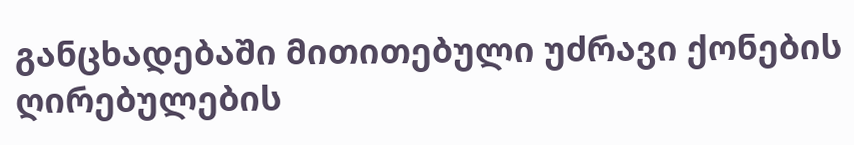განცხადებაში მითითებული უძრავი ქონების ღირებულების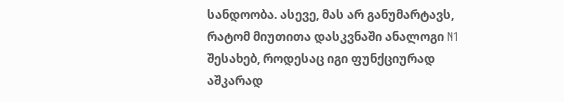სანდოობა. ასევე, მას არ განუმარტავს, რატომ მიუთითა დასკვნაში ანალოგი N1 შესახებ, როდესაც იგი ფუნქციურად აშკარად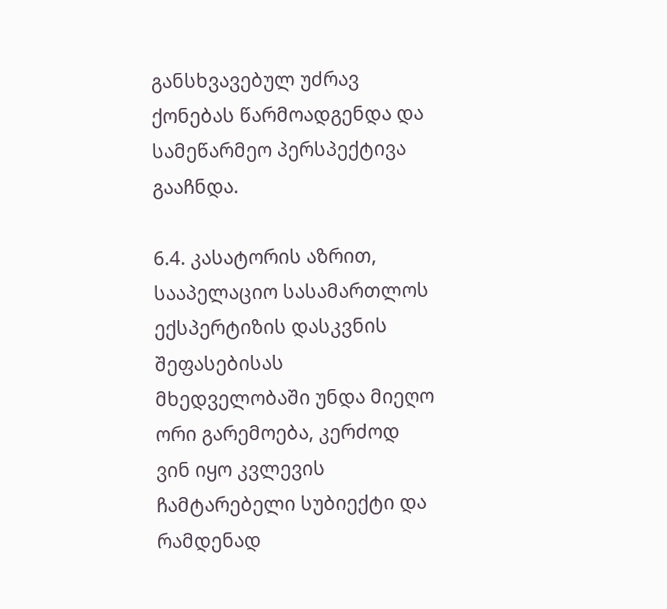განსხვავებულ უძრავ ქონებას წარმოადგენდა და სამეწარმეო პერსპექტივა გააჩნდა.

6.4. კასატორის აზრით, სააპელაციო სასამართლოს ექსპერტიზის დასკვნის შეფასებისას მხედველობაში უნდა მიეღო ორი გარემოება, კერძოდ ვინ იყო კვლევის ჩამტარებელი სუბიექტი და რამდენად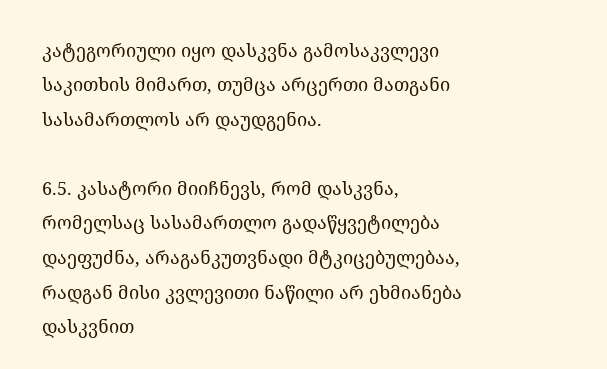კატეგორიული იყო დასკვნა გამოსაკვლევი საკითხის მიმართ, თუმცა არცერთი მათგანი სასამართლოს არ დაუდგენია.

6.5. კასატორი მიიჩნევს, რომ დასკვნა, რომელსაც სასამართლო გადაწყვეტილება დაეფუძნა, არაგანკუთვნადი მტკიცებულებაა, რადგან მისი კვლევითი ნაწილი არ ეხმიანება დასკვნით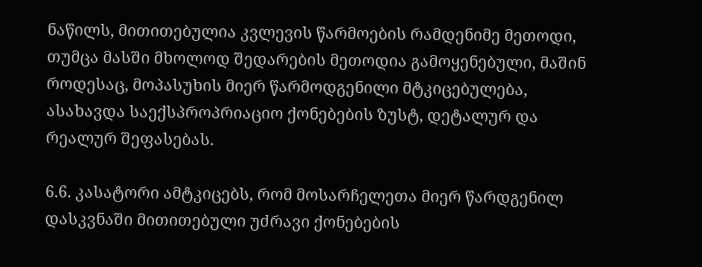ნაწილს, მითითებულია კვლევის წარმოების რამდენიმე მეთოდი, თუმცა მასში მხოლოდ შედარების მეთოდია გამოყენებული, მაშინ როდესაც, მოპასუხის მიერ წარმოდგენილი მტკიცებულება, ასახავდა საექსპროპრიაციო ქონებების ზუსტ, დეტალურ და რეალურ შეფასებას.

6.6. კასატორი ამტკიცებს, რომ მოსარჩელეთა მიერ წარდგენილ დასკვნაში მითითებული უძრავი ქონებების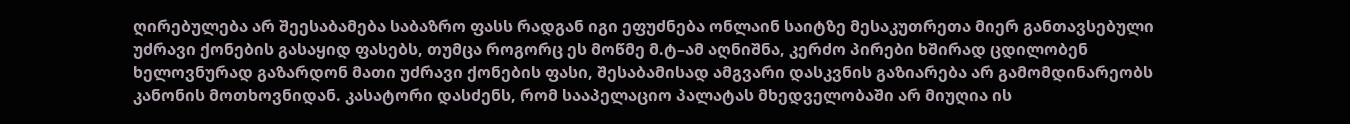ღირებულება არ შეესაბამება საბაზრო ფასს რადგან იგი ეფუძნება ონლაინ საიტზე მესაკუთრეთა მიერ განთავსებული უძრავი ქონების გასაყიდ ფასებს, თუმცა როგორც ეს მოწმე მ.ტ–ამ აღნიშნა, კერძო პირები ხშირად ცდილობენ ხელოვნურად გაზარდონ მათი უძრავი ქონების ფასი, შესაბამისად ამგვარი დასკვნის გაზიარება არ გამომდინარეობს კანონის მოთხოვნიდან. კასატორი დასძენს, რომ სააპელაციო პალატას მხედველობაში არ მიუღია ის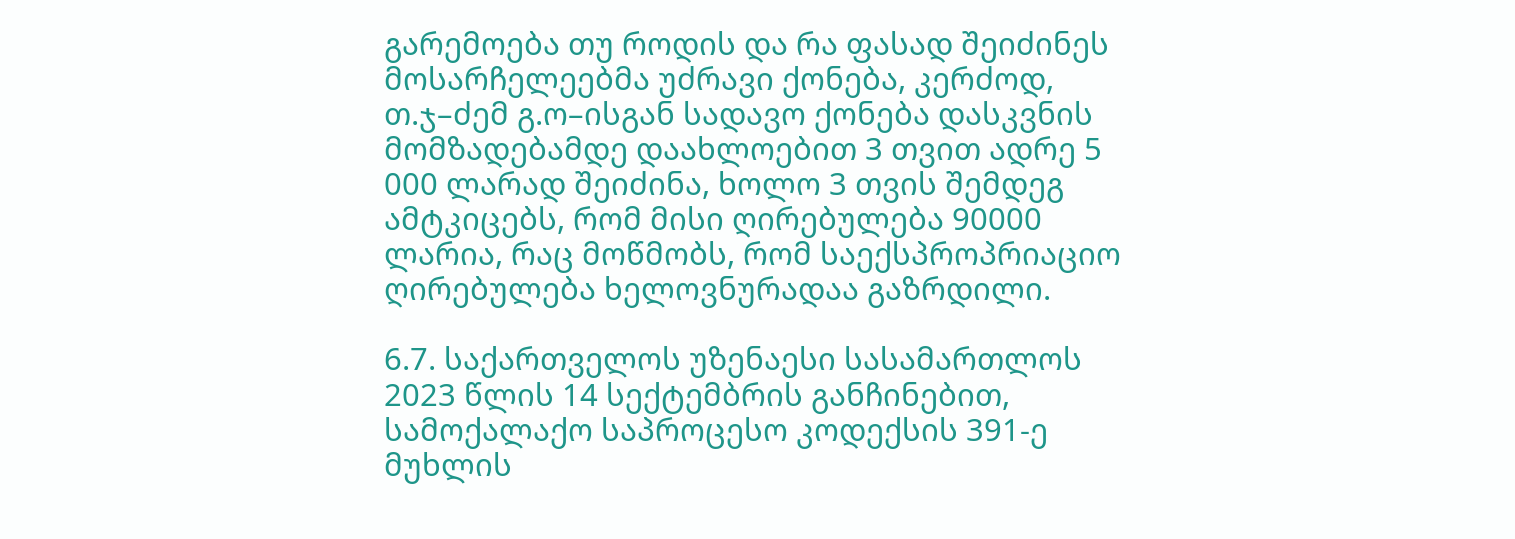გარემოება თუ როდის და რა ფასად შეიძინეს მოსარჩელეებმა უძრავი ქონება, კერძოდ, თ.ჯ–ძემ გ.ო–ისგან სადავო ქონება დასკვნის მომზადებამდე დაახლოებით 3 თვით ადრე 5 000 ლარად შეიძინა, ხოლო 3 თვის შემდეგ ამტკიცებს, რომ მისი ღირებულება 90000 ლარია, რაც მოწმობს, რომ საექსპროპრიაციო ღირებულება ხელოვნურადაა გაზრდილი.

6.7. საქართველოს უზენაესი სასამართლოს 2023 წლის 14 სექტემბრის განჩინებით, სამოქალაქო საპროცესო კოდექსის 391-ე მუხლის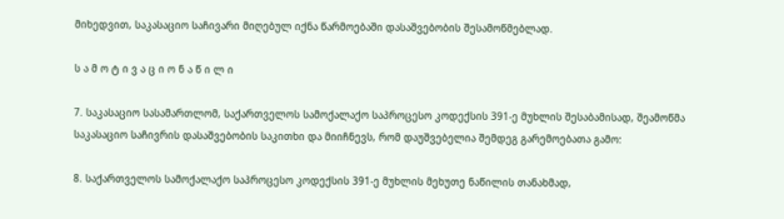მიხედვით, საკასაციო საჩივარი მიღებულ იქნა წარმოებაში დასაშვებობის შესამოწმებლად.

ს ა მ ო ტ ი ვ ა ც ი ო ნ ა წ ი ლ ი

7. საკასაციო სასამართლომ, საქართველოს სამოქალაქო საპროცესო კოდექსის 391-ე მუხლის შესაბამისად, შეამოწმა საკასაციო საჩივრის დასაშვებობის საკითხი და მიიჩნევს, რომ დაუშვებელია შემდეგ გარემოებათა გამო:

8. საქართველოს სამოქალაქო საპროცესო კოდექსის 391-ე მუხლის მეხუთე ნაწილის თანახმად,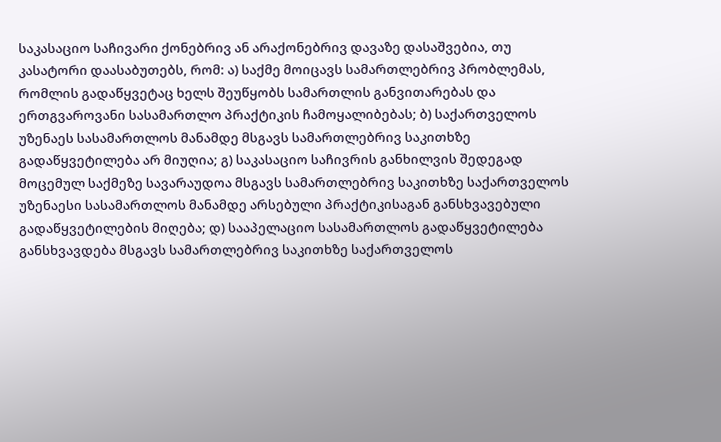საკასაციო საჩივარი ქონებრივ ან არაქონებრივ დავაზე დასაშვებია, თუ კასატორი დაასაბუთებს, რომ: ა) საქმე მოიცავს სამართლებრივ პრობლემას, რომლის გადაწყვეტაც ხელს შეუწყობს სამართლის განვითარებას და ერთგვაროვანი სასამართლო პრაქტიკის ჩამოყალიბებას; ბ) საქართველოს უზენაეს სასამართლოს მანამდე მსგავს სამართლებრივ საკითხზე გადაწყვეტილება არ მიუღია; გ) საკასაციო საჩივრის განხილვის შედეგად მოცემულ საქმეზე სავარაუდოა მსგავს სამართლებრივ საკითხზე საქართველოს უზენაესი სასამართლოს მანამდე არსებული პრაქტიკისაგან განსხვავებული გადაწყვეტილების მიღება; დ) სააპელაციო სასამართლოს გადაწყვეტილება განსხვავდება მსგავს სამართლებრივ საკითხზე საქართველოს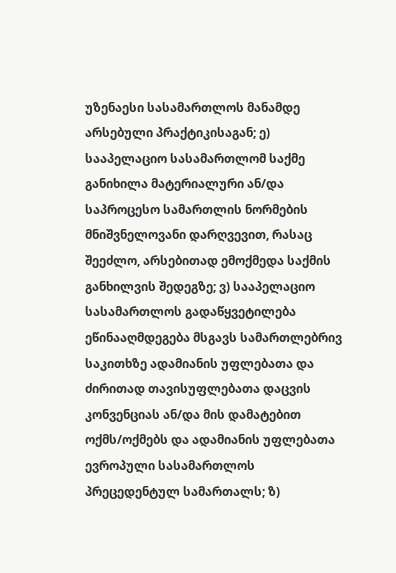უზენაესი სასამართლოს მანამდე არსებული პრაქტიკისაგან; ე) სააპელაციო სასამართლომ საქმე განიხილა მატერიალური ან/და საპროცესო სამართლის ნორმების მნიშვნელოვანი დარღვევით, რასაც შეეძლო, არსებითად ემოქმედა საქმის განხილვის შედეგზე; ვ) სააპელაციო სასამართლოს გადაწყვეტილება ეწინააღმდეგება მსგავს სამართლებრივ საკითხზე ადამიანის უფლებათა და ძირითად თავისუფლებათა დაცვის კონვენციას ან/და მის დამატებით ოქმს/ოქმებს და ადამიანის უფლებათა ევროპული სასამართლოს პრეცედენტულ სამართალს; ზ)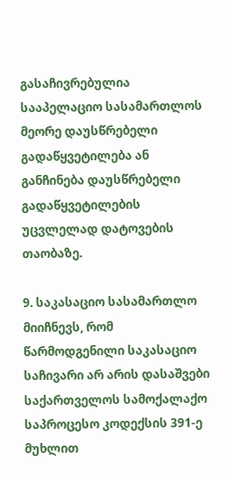გასაჩივრებულია სააპელაციო სასამართლოს მეორე დაუსწრებელი გადაწყვეტილება ან განჩინება დაუსწრებელი გადაწყვეტილების უცვლელად დატოვების თაობაზე.

9. საკასაციო სასამართლო მიიჩნევს, რომ წარმოდგენილი საკასაციო საჩივარი არ არის დასაშვები საქართველოს სამოქალაქო საპროცესო კოდექსის 391-ე მუხლით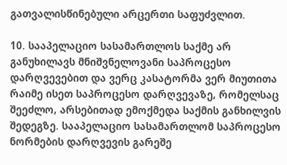გათვალისწინებული არცერთი საფუძვლით.

10. სააპელაციო სასამართლოს საქმე არ განუხილავს მნიშვნელოვანი საპროცესო დარღვევებით და ვერც კასატორმა ვერ მიუთითა რაიმე ისეთ საპროცესო დარღვევაზე, რომელსაც შეეძლო, არსებითად ემოქმედა საქმის განხილვის შედეგზე. სააპელაციო სასამართლომ საპროცესო ნორმების დარღვევის გარეშე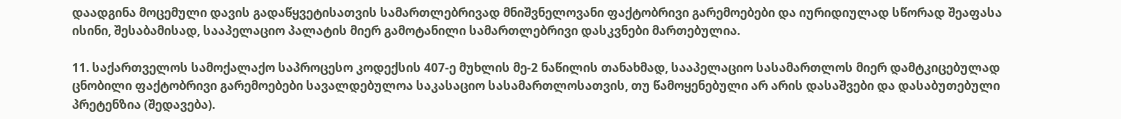დაადგინა მოცემული დავის გადაწყვეტისათვის სამართლებრივად მნიშვნელოვანი ფაქტობრივი გარემოებები და იურიდიულად სწორად შეაფასა ისინი, შესაბამისად, სააპელაციო პალატის მიერ გამოტანილი სამართლებრივი დასკვნები მართებულია.

11. საქართველოს სამოქალაქო საპროცესო კოდექსის 407-ე მუხლის მე-2 ნაწილის თანახმად, სააპელაციო სასამართლოს მიერ დამტკიცებულად ცნობილი ფაქტობრივი გარემოებები სავალდებულოა საკასაციო სასამართლოსათვის, თუ წამოყენებული არ არის დასაშვები და დასაბუთებული პრეტენზია (შედავება).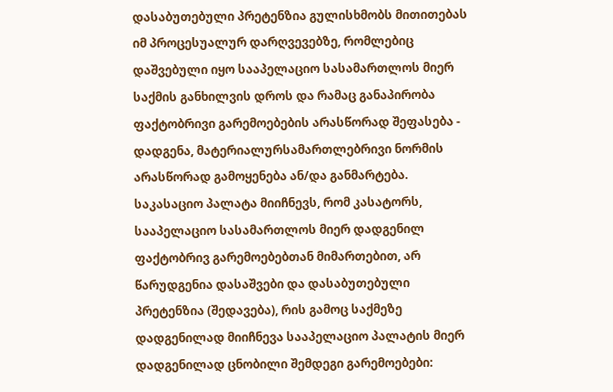დასაბუთებული პრეტენზია გულისხმობს მითითებას იმ პროცესუალურ დარღვევებზე, რომლებიც დაშვებული იყო სააპელაციო სასამართლოს მიერ საქმის განხილვის დროს და რამაც განაპირობა ფაქტობრივი გარემოებების არასწორად შეფასება - დადგენა, მატერიალურსამართლებრივი ნორმის არასწორად გამოყენება ან/და განმარტება. საკასაციო პალატა მიიჩნევს, რომ კასატორს, სააპელაციო სასამართლოს მიერ დადგენილ ფაქტობრივ გარემოებებთან მიმართებით, არ წარუდგენია დასაშვები და დასაბუთებული პრეტენზია (შედავება), რის გამოც საქმეზე დადგენილად მიიჩნევა სააპელაციო პალატის მიერ დადგენილად ცნობილი შემდეგი გარემოებები: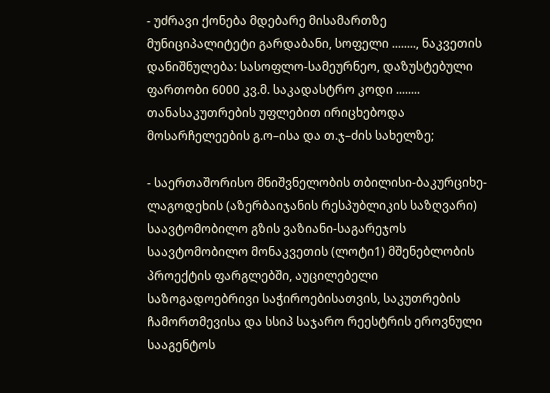- უძრავი ქონება მდებარე მისამართზე მუნიციპალიტეტი გარდაბანი, სოფელი ........, ნაკვეთის დანიშნულება: სასოფლო-სამეურნეო, დაზუსტებული ფართობი 6000 კვ.მ. საკადასტრო კოდი ........ თანასაკუთრების უფლებით ირიცხებოდა მოსარჩელეების გ.ო–ისა და თ.ჯ–ძის სახელზე;

- საერთაშორისო მნიშვნელობის თბილისი-ბაკურციხე-ლაგოდეხის (აზერბაიჯანის რესპუბლიკის საზღვარი) საავტომობილო გზის ვაზიანი-საგარეჯოს საავტომობილო მონაკვეთის (ლოტი1) მშენებლობის პროექტის ფარგლებში, აუცილებელი საზოგადოებრივი საჭიროებისათვის, საკუთრების ჩამორთმევისა და სსიპ საჯარო რეესტრის ეროვნული სააგენტოს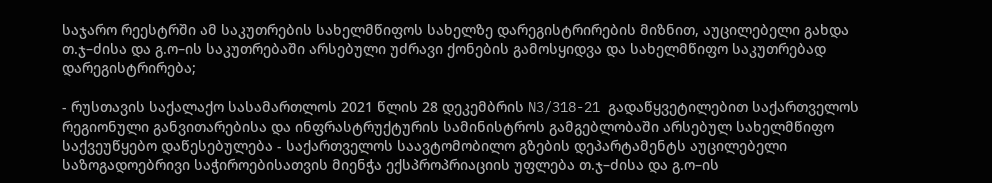საჯარო რეესტრში ამ საკუთრების სახელმწიფოს სახელზე დარეგისტრირების მიზნით, აუცილებელი გახდა თ.ჯ–ძისა და გ.ო–ის საკუთრებაში არსებული უძრავი ქონების გამოსყიდვა და სახელმწიფო საკუთრებად დარეგისტრირება;

- რუსთავის საქალაქო სასამართლოს 2021 წლის 28 დეკემბრის N3/318-21 გადაწყვეტილებით საქართველოს რეგიონული განვითარებისა და ინფრასტრუქტურის სამინისტროს გამგებლობაში არსებულ სახელმწიფო საქვეუწყებო დაწესებულება - საქართველოს საავტომობილო გზების დეპარტამენტს აუცილებელი საზოგადოებრივი საჭიროებისათვის მიენჭა ექსპროპრიაციის უფლება თ.ჯ–ძისა და გ.ო–ის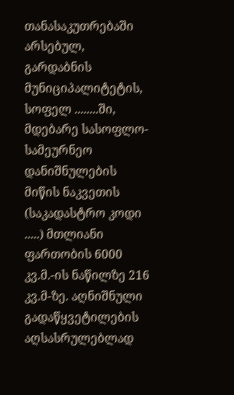თანასაკუთრებაში არსებულ, გარდაბნის მუნიციპალიტეტის, სოფელ ........ში, მდებარე სასოფლო-სამეურნეო დანიშნულების მიწის ნაკვეთის (საკადასტრო კოდი .....) მთლიანი ფართობის 6000 კვ.მ.-ის ნაწილზე 216 კვ.მ-ზე. აღნიშნული გადაწყვეტილების აღსასრულებლად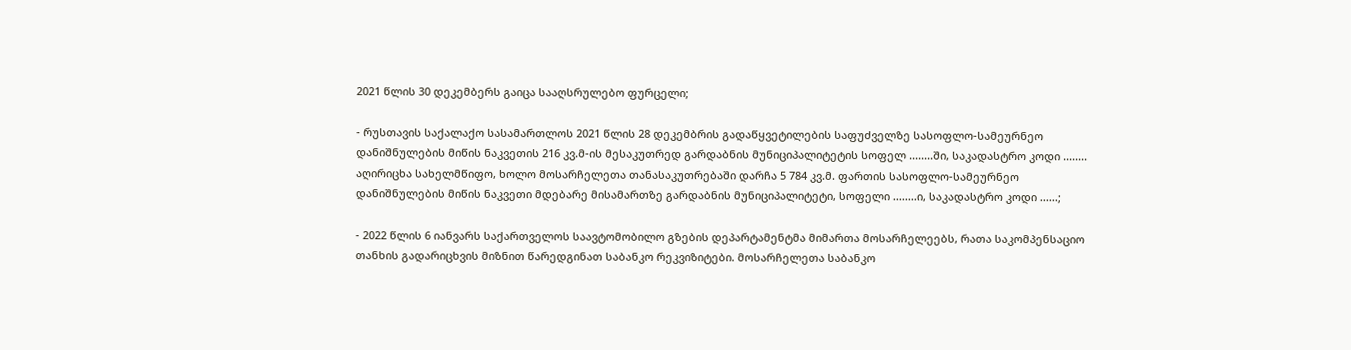2021 წლის 30 დეკემბერს გაიცა სააღსრულებო ფურცელი;

- რუსთავის საქალაქო სასამართლოს 2021 წლის 28 დეკემბრის გადაწყვეტილების საფუძველზე სასოფლო-სამეურნეო დანიშნულების მიწის ნაკვეთის 216 კვ.მ-ის მესაკუთრედ გარდაბნის მუნიციპალიტეტის სოფელ ........ში, საკადასტრო კოდი ........ აღირიცხა სახელმწიფო, ხოლო მოსარჩელეთა თანასაკუთრებაში დარჩა 5 784 კვ.მ. ფართის სასოფლო-სამეურნეო დანიშნულების მიწის ნაკვეთი მდებარე მისამართზე გარდაბნის მუნიციპალიტეტი, სოფელი ........ი, საკადასტრო კოდი ......;

- 2022 წლის 6 იანვარს საქართველოს საავტომობილო გზების დეპარტამენტმა მიმართა მოსარჩელეებს, რათა საკომპენსაციო თანხის გადარიცხვის მიზნით წარედგინათ საბანკო რეკვიზიტები. მოსარჩელეთა საბანკო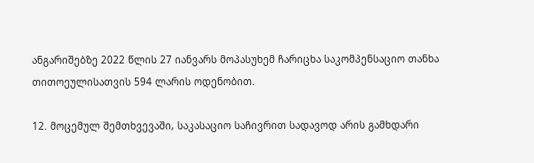ანგარიშებზე 2022 წლის 27 იანვარს მოპასუხემ ჩარიცხა საკომპენსაციო თანხა თითოეულისათვის 594 ლარის ოდენობით.

12. მოცემულ შემთხვევაში, საკასაციო საჩივრით სადავოდ არის გამხდარი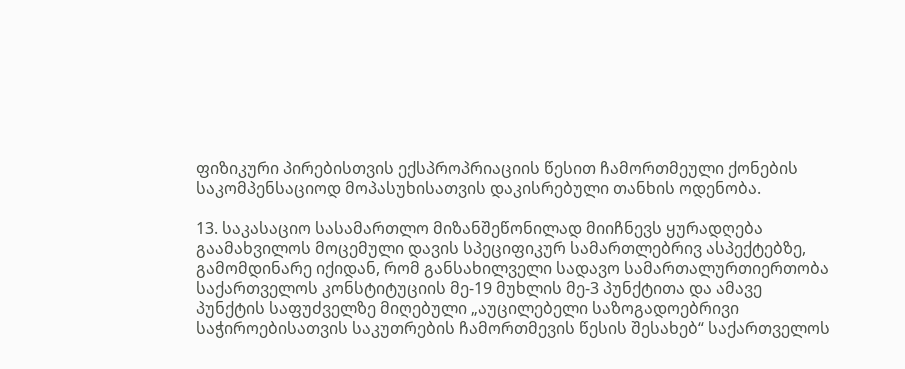ფიზიკური პირებისთვის ექსპროპრიაციის წესით ჩამორთმეული ქონების საკომპენსაციოდ მოპასუხისათვის დაკისრებული თანხის ოდენობა.

13. საკასაციო სასამართლო მიზანშეწონილად მიიჩნევს ყურადღება გაამახვილოს მოცემული დავის სპეციფიკურ სამართლებრივ ასპექტებზე, გამომდინარე იქიდან, რომ განსახილველი სადავო სამართალურთიერთობა საქართველოს კონსტიტუციის მე-19 მუხლის მე-3 პუნქტითა და ამავე პუნქტის საფუძველზე მიღებული „აუცილებელი საზოგადოებრივი საჭიროებისათვის საკუთრების ჩამორთმევის წესის შესახებ“ საქართველოს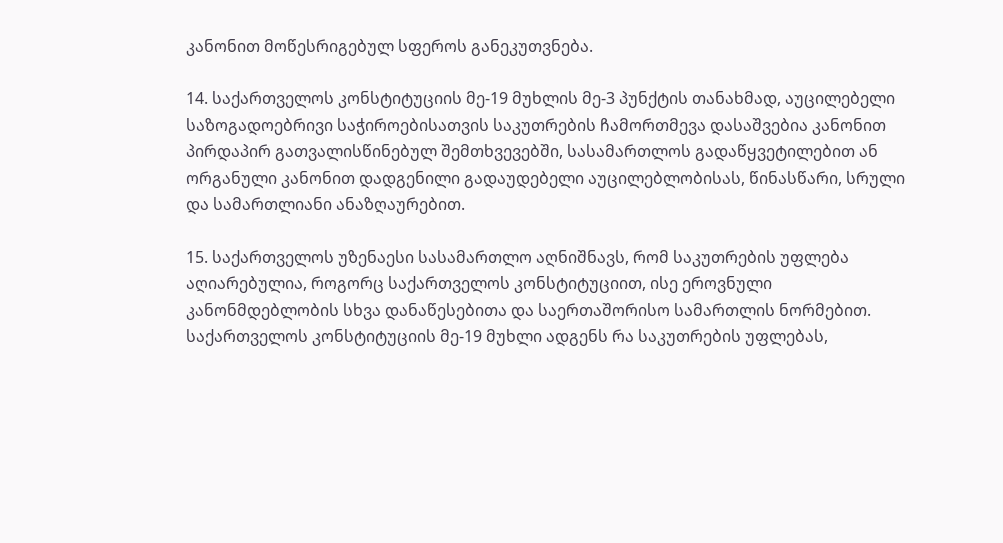კანონით მოწესრიგებულ სფეროს განეკუთვნება.

14. საქართველოს კონსტიტუციის მე-19 მუხლის მე-3 პუნქტის თანახმად, აუცილებელი საზოგადოებრივი საჭიროებისათვის საკუთრების ჩამორთმევა დასაშვებია კანონით პირდაპირ გათვალისწინებულ შემთხვევებში, სასამართლოს გადაწყვეტილებით ან ორგანული კანონით დადგენილი გადაუდებელი აუცილებლობისას, წინასწარი, სრული და სამართლიანი ანაზღაურებით.

15. საქართველოს უზენაესი სასამართლო აღნიშნავს, რომ საკუთრების უფლება აღიარებულია, როგორც საქართველოს კონსტიტუციით, ისე ეროვნული კანონმდებლობის სხვა დანაწესებითა და საერთაშორისო სამართლის ნორმებით. საქართველოს კონსტიტუციის მე-19 მუხლი ადგენს რა საკუთრების უფლებას,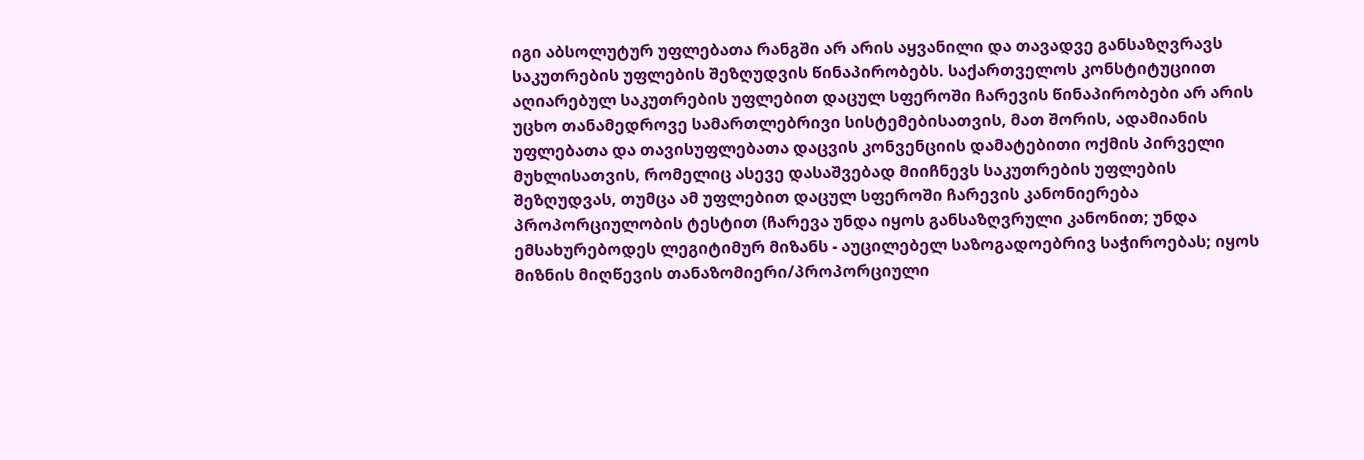იგი აბსოლუტურ უფლებათა რანგში არ არის აყვანილი და თავადვე განსაზღვრავს საკუთრების უფლების შეზღუდვის წინაპირობებს. საქართველოს კონსტიტუციით აღიარებულ საკუთრების უფლებით დაცულ სფეროში ჩარევის წინაპირობები არ არის უცხო თანამედროვე სამართლებრივი სისტემებისათვის, მათ შორის, ადამიანის უფლებათა და თავისუფლებათა დაცვის კონვენციის დამატებითი ოქმის პირველი მუხლისათვის, რომელიც ასევე დასაშვებად მიიჩნევს საკუთრების უფლების შეზღუდვას, თუმცა ამ უფლებით დაცულ სფეროში ჩარევის კანონიერება პროპორციულობის ტესტით (ჩარევა უნდა იყოს განსაზღვრული კანონით; უნდა ემსახურებოდეს ლეგიტიმურ მიზანს - აუცილებელ საზოგადოებრივ საჭიროებას; იყოს მიზნის მიღწევის თანაზომიერი/პროპორციული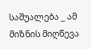საშუალება _ ამ მიზნის მიღწევა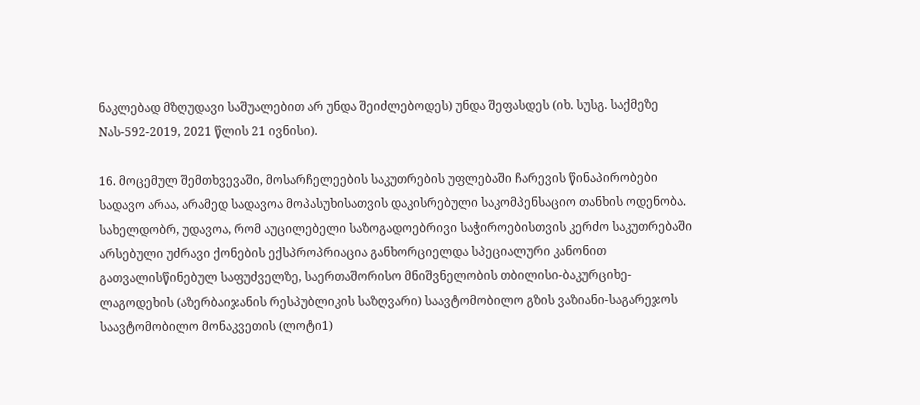ნაკლებად მზღუდავი საშუალებით არ უნდა შეიძლებოდეს) უნდა შეფასდეს (იხ. სუსგ. საქმეზე Nას-592-2019, 2021 წლის 21 ივნისი).

16. მოცემულ შემთხვევაში, მოსარჩელეების საკუთრების უფლებაში ჩარევის წინაპირობები სადავო არაა, არამედ სადავოა მოპასუხისათვის დაკისრებული საკომპენსაციო თანხის ოდენობა. სახელდობრ, უდავოა, რომ აუცილებელი საზოგადოებრივი საჭიროებისთვის კერძო საკუთრებაში არსებული უძრავი ქონების ექსპროპრიაცია განხორციელდა სპეციალური კანონით გათვალისწინებულ საფუძველზე, საერთაშორისო მნიშვნელობის თბილისი-ბაკურციხე-ლაგოდეხის (აზერბაიჯანის რესპუბლიკის საზღვარი) საავტომობილო გზის ვაზიანი-საგარეჯოს საავტომობილო მონაკვეთის (ლოტი1)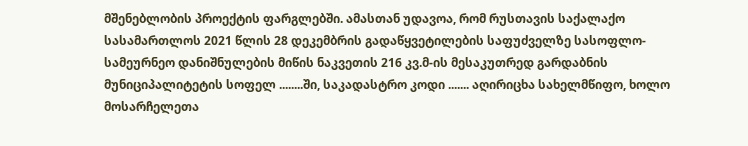მშენებლობის პროექტის ფარგლებში. ამასთან უდავოა, რომ რუსთავის საქალაქო სასამართლოს 2021 წლის 28 დეკემბრის გადაწყვეტილების საფუძველზე სასოფლო-სამეურნეო დანიშნულების მიწის ნაკვეთის 216 კვ.მ-ის მესაკუთრედ გარდაბნის მუნიციპალიტეტის სოფელ ........ში, საკადასტრო კოდი ....... აღირიცხა სახელმწიფო, ხოლო მოსარჩელეთა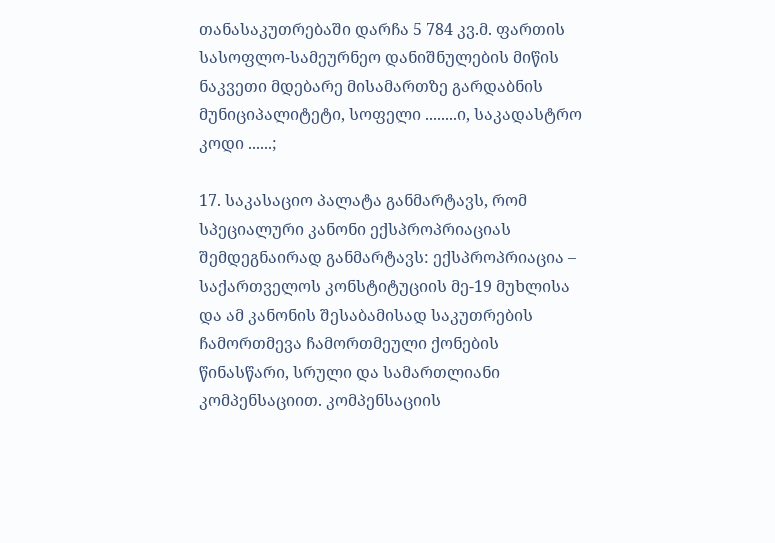თანასაკუთრებაში დარჩა 5 784 კვ.მ. ფართის სასოფლო-სამეურნეო დანიშნულების მიწის ნაკვეთი მდებარე მისამართზე გარდაბნის მუნიციპალიტეტი, სოფელი ........ი, საკადასტრო კოდი ......;

17. საკასაციო პალატა განმარტავს, რომ სპეციალური კანონი ექსპროპრიაციას შემდეგნაირად განმარტავს: ექსპროპრიაცია – საქართველოს კონსტიტუციის მე-19 მუხლისა და ამ კანონის შესაბამისად საკუთრების ჩამორთმევა ჩამორთმეული ქონების წინასწარი, სრული და სამართლიანი კომპენსაციით. კომპენსაციის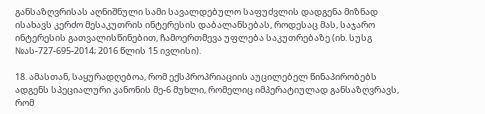განსაზღვრისას აღნიშნული სამი სავალდებულო საფუძვლის დადგენა მიზნად ისახავს კერძო მესაკუთრის ინტერესის დაბალანსებას, როდესაც მას, საჯარო ინტერესის გათვალისწინებით, ჩამოერთმევა უფლება საკუთრებაზე (იხ. სუსგ №ას-727-695-2014; 2016 წლის 15 ივლისი).

18. ამასთან, საყურადღებოა, რომ ექსპროპრიაციის აუცილებელ წინაპირობებს ადგენს სპეციალური კანონის მე-6 მუხლი, რომელიც იმპერატიულად განსაზღვრავს, რომ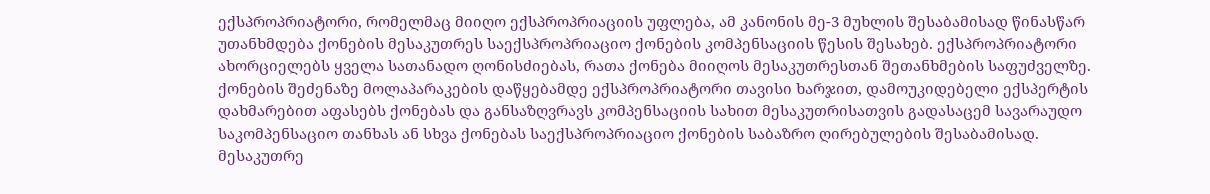ექსპროპრიატორი, რომელმაც მიიღო ექსპროპრიაციის უფლება, ამ კანონის მე-3 მუხლის შესაბამისად წინასწარ უთანხმდება ქონების მესაკუთრეს საექსპროპრიაციო ქონების კომპენსაციის წესის შესახებ. ექსპროპრიატორი ახორციელებს ყველა სათანადო ღონისძიებას, რათა ქონება მიიღოს მესაკუთრესთან შეთანხმების საფუძველზე. ქონების შეძენაზე მოლაპარაკების დაწყებამდე ექსპროპრიატორი თავისი ხარჯით, დამოუკიდებელი ექსპერტის დახმარებით აფასებს ქონებას და განსაზღვრავს კომპენსაციის სახით მესაკუთრისათვის გადასაცემ სავარაუდო საკომპენსაციო თანხას ან სხვა ქონებას საექსპროპრიაციო ქონების საბაზრო ღირებულების შესაბამისად. მესაკუთრე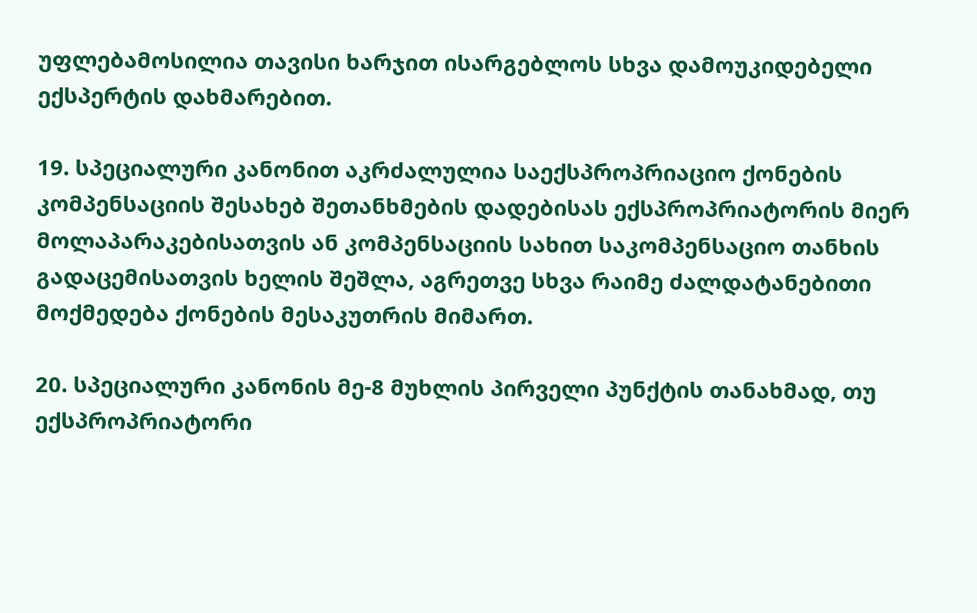უფლებამოსილია თავისი ხარჯით ისარგებლოს სხვა დამოუკიდებელი ექსპერტის დახმარებით.

19. სპეციალური კანონით აკრძალულია საექსპროპრიაციო ქონების კომპენსაციის შესახებ შეთანხმების დადებისას ექსპროპრიატორის მიერ მოლაპარაკებისათვის ან კომპენსაციის სახით საკომპენსაციო თანხის გადაცემისათვის ხელის შეშლა, აგრეთვე სხვა რაიმე ძალდატანებითი მოქმედება ქონების მესაკუთრის მიმართ.

20. სპეციალური კანონის მე-8 მუხლის პირველი პუნქტის თანახმად, თუ ექსპროპრიატორი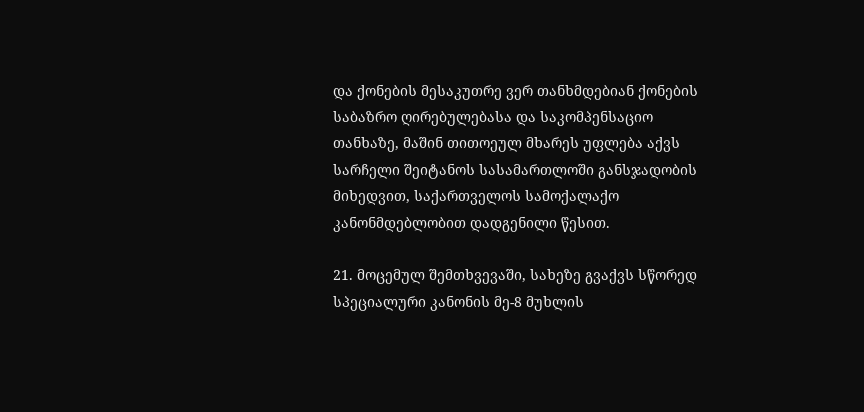და ქონების მესაკუთრე ვერ თანხმდებიან ქონების საბაზრო ღირებულებასა და საკომპენსაციო თანხაზე, მაშინ თითოეულ მხარეს უფლება აქვს სარჩელი შეიტანოს სასამართლოში განსჯადობის მიხედვით, საქართველოს სამოქალაქო კანონმდებლობით დადგენილი წესით.

21. მოცემულ შემთხვევაში, სახეზე გვაქვს სწორედ სპეციალური კანონის მე-8 მუხლის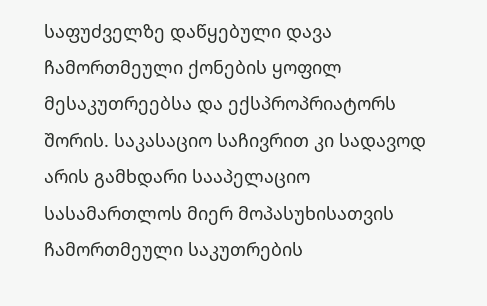საფუძველზე დაწყებული დავა ჩამორთმეული ქონების ყოფილ მესაკუთრეებსა და ექსპროპრიატორს შორის. საკასაციო საჩივრით კი სადავოდ არის გამხდარი სააპელაციო სასამართლოს მიერ მოპასუხისათვის ჩამორთმეული საკუთრების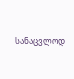სანაცვლოდ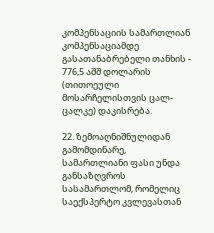კომპენსაციის სამართლიან კომპენსაციამდე გასათანაბრებელი თანხის - 776,5 აშშ დოლარის (თითოეული მოსარჩელისთვის ცალ-ცალკე) დაკისრება.

22. ზემოაღნიშნულიდან გამომდინარე, სამართლიანი ფასი უნდა განსაზღვროს სასამართლომ, რომელიც საექსპერტო კვლევასთან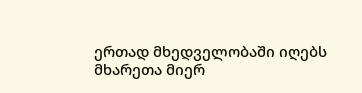ერთად მხედველობაში იღებს მხარეთა მიერ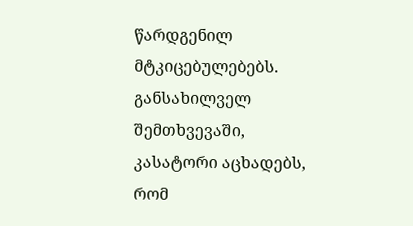წარდგენილ მტკიცებულებებს. განსახილველ შემთხვევაში, კასატორი აცხადებს, რომ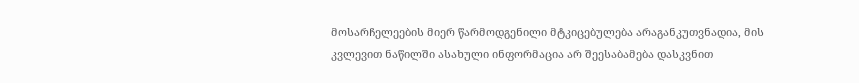მოსარჩელეების მიერ წარმოდგენილი მტკიცებულება არაგანკუთვნადია, მის კვლევით ნაწილში ასახული ინფორმაცია არ შეესაბამება დასკვნით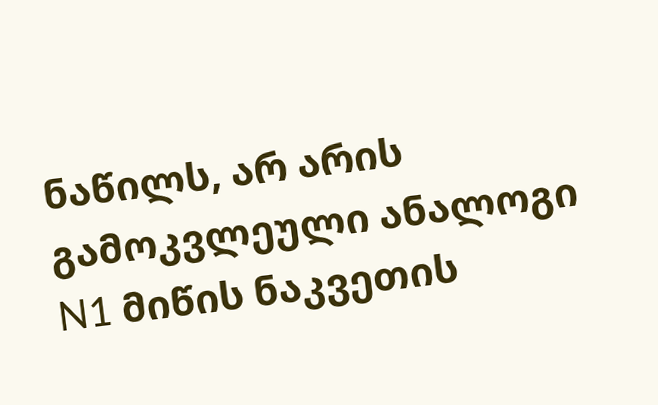ნაწილს, არ არის გამოკვლეული ანალოგი N1 მიწის ნაკვეთის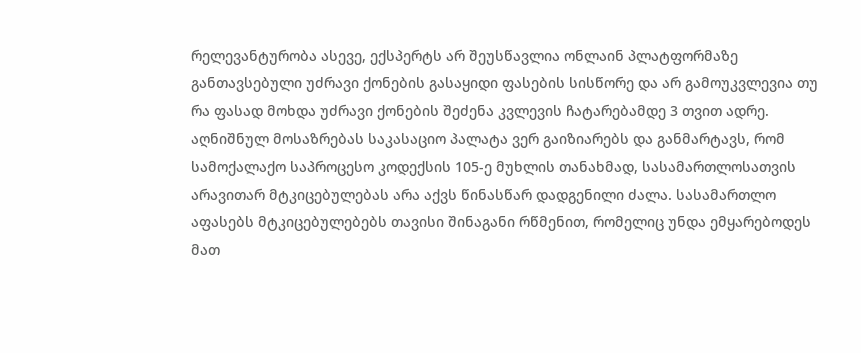რელევანტურობა ასევე, ექსპერტს არ შეუსწავლია ონლაინ პლატფორმაზე განთავსებული უძრავი ქონების გასაყიდი ფასების სისწორე და არ გამოუკვლევია თუ რა ფასად მოხდა უძრავი ქონების შეძენა კვლევის ჩატარებამდე 3 თვით ადრე. აღნიშნულ მოსაზრებას საკასაციო პალატა ვერ გაიზიარებს და განმარტავს, რომ სამოქალაქო საპროცესო კოდექსის 105-ე მუხლის თანახმად, სასამართლოსათვის არავითარ მტკიცებულებას არა აქვს წინასწარ დადგენილი ძალა. სასამართლო აფასებს მტკიცებულებებს თავისი შინაგანი რწმენით, რომელიც უნდა ემყარებოდეს მათ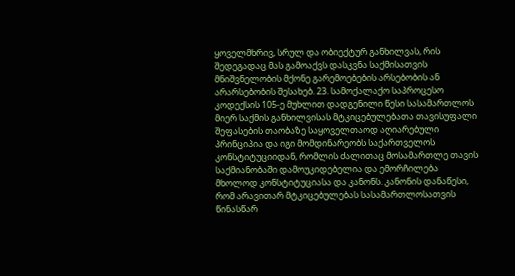ყოველმხრივ, სრულ და ობიექტურ განხილვას, რის შედეგადაც მას გამოაქვს დასკვნა საქმისათვის მნიშვნელობის მქონე გარემოებების არსებობის ან არარსებობის შესახებ. 23. სამოქალაქო საპროცესო კოდექსის 105-ე მუხლით დადგენილი წესი სასამართლოს მიერ საქმის განხილვისას მტკიცებულებათა თავისუფალი შეფასების თაობაზე საყოველთაოდ აღიარებული პრინციპია და იგი მომდინარეობს საქართველოს კონსტიტუციიდან, რომლის ძალითაც მოსამართლე თავის საქმიანობაში დამოუკიდებელია და ემორჩილება მხოლოდ კონსტიტუციასა და კანონს. კანონის დანაწესი, რომ არავითარ მტკიცებულებას სასამართლოსათვის წინასწარ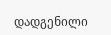დადგენილი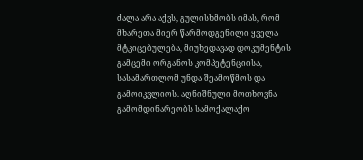ძალა არა აქვს, გულისხმობს იმას, რომ მხარეთა მიერ წარმოდგენილი ყველა მტკიცებულება, მიუხედავად დოკუმენტის გამცემი ორგანოს კომპეტენციისა, სასამართლომ უნდა შეამოწმოს და გამოიკვლიოს. აღნიშნული მოთხოვნა გამომდინარეობს სამოქალაქო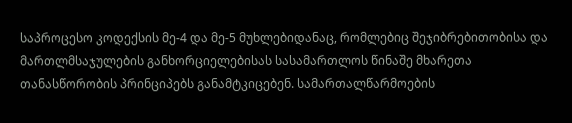საპროცესო კოდექსის მე-4 და მე-5 მუხლებიდანაც, რომლებიც შეჯიბრებითობისა და მართლმსაჯულების განხორციელებისას სასამართლოს წინაშე მხარეთა თანასწორობის პრინციპებს განამტკიცებენ. სამართალწარმოების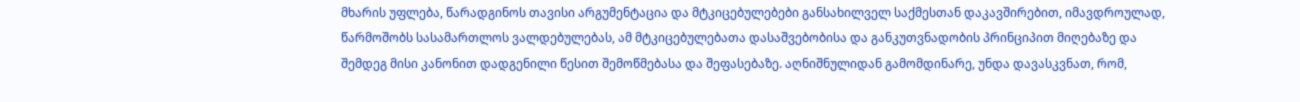მხარის უფლება, წარადგინოს თავისი არგუმენტაცია და მტკიცებულებები განსახილველ საქმესთან დაკავშირებით, იმავდროულად, წარმოშობს სასამართლოს ვალდებულებას, ამ მტკიცებულებათა დასაშვებობისა და განკუთვნადობის პრინციპით მიღებაზე და შემდეგ მისი კანონით დადგენილი წესით შემოწმებასა და შეფასებაზე. აღნიშნულიდან გამომდინარე, უნდა დავასკვნათ, რომ,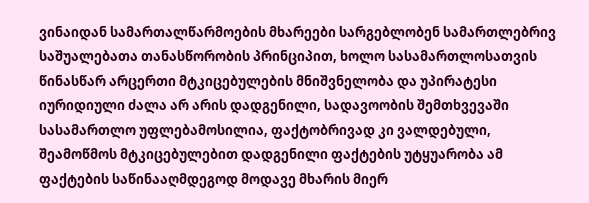ვინაიდან სამართალწარმოების მხარეები სარგებლობენ სამართლებრივ საშუალებათა თანასწორობის პრინციპით, ხოლო სასამართლოსათვის წინასწარ არცერთი მტკიცებულების მნიშვნელობა და უპირატესი იურიდიული ძალა არ არის დადგენილი, სადავოობის შემთხვევაში სასამართლო უფლებამოსილია, ფაქტობრივად კი ვალდებული, შეამოწმოს მტკიცებულებით დადგენილი ფაქტების უტყუარობა ამ ფაქტების საწინააღმდეგოდ მოდავე მხარის მიერ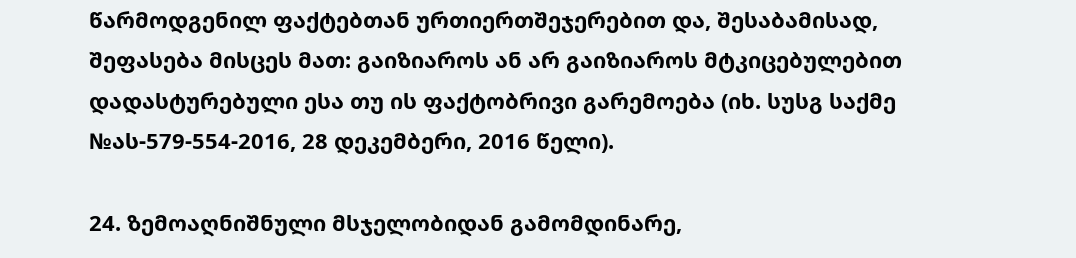წარმოდგენილ ფაქტებთან ურთიერთშეჯერებით და, შესაბამისად, შეფასება მისცეს მათ: გაიზიაროს ან არ გაიზიაროს მტკიცებულებით დადასტურებული ესა თუ ის ფაქტობრივი გარემოება (იხ. სუსგ საქმე №ას-579-554-2016, 28 დეკემბერი, 2016 წელი).

24. ზემოაღნიშნული მსჯელობიდან გამომდინარე,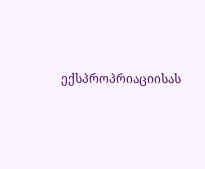ექსპროპრიაციისას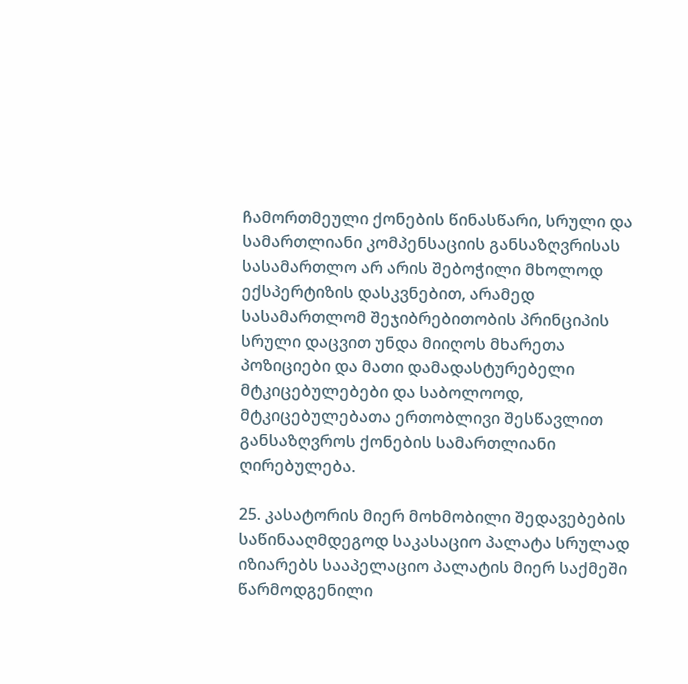ჩამორთმეული ქონების წინასწარი, სრული და სამართლიანი კომპენსაციის განსაზღვრისას სასამართლო არ არის შებოჭილი მხოლოდ ექსპერტიზის დასკვნებით, არამედ სასამართლომ შეჯიბრებითობის პრინციპის სრული დაცვით უნდა მიიღოს მხარეთა პოზიციები და მათი დამადასტურებელი მტკიცებულებები და საბოლოოდ, მტკიცებულებათა ერთობლივი შესწავლით განსაზღვროს ქონების სამართლიანი ღირებულება.

25. კასატორის მიერ მოხმობილი შედავებების საწინააღმდეგოდ საკასაციო პალატა სრულად იზიარებს სააპელაციო პალატის მიერ საქმეში წარმოდგენილი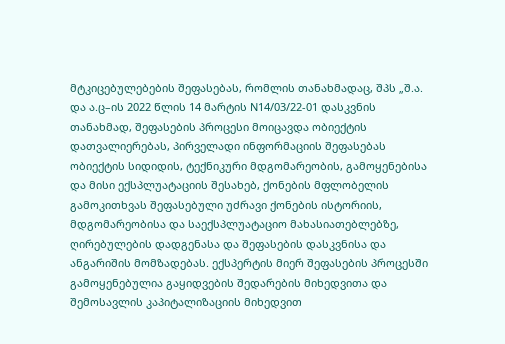მტკიცებულებების შეფასებას, რომლის თანახმადაც, შპს „შ.ა. და ა.ც–ის 2022 წლის 14 მარტის N14/03/22-01 დასკვნის თანახმად, შეფასების პროცესი მოიცავდა ობიექტის დათვალიერებას, პირველადი ინფორმაციის შეფასებას ობიექტის სიდიდის, ტექნიკური მდგომარეობის, გამოყენებისა და მისი ექსპლუატაციის შესახებ, ქონების მფლობელის გამოკითხვას შეფასებული უძრავი ქონების ისტორიის, მდგომარეობისა და საექსპლუატაციო მახასიათებლებზე, ღირებულების დადგენასა და შეფასების დასკვნისა და ანგარიშის მომზადებას. ექსპერტის მიერ შეფასების პროცესში გამოყენებულია გაყიდვების შედარების მიხედვითა და შემოსავლის კაპიტალიზაციის მიხედვით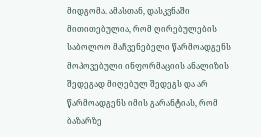მიდგომა. ამასთან, დასკვნაში მითითებულია, რომ ღირებულების საბოლოო მაჩვენებელი წარმოადგენს მოპოვებული ინფორმაციის ანალიზის შედეგად მიღებულ შედეგს და არ წარმოადგენს იმის გარანტიას, რომ ბაზარზე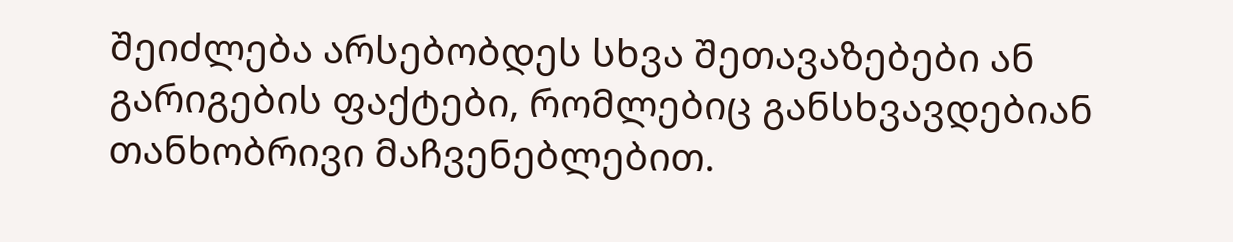შეიძლება არსებობდეს სხვა შეთავაზებები ან გარიგების ფაქტები, რომლებიც განსხვავდებიან თანხობრივი მაჩვენებლებით.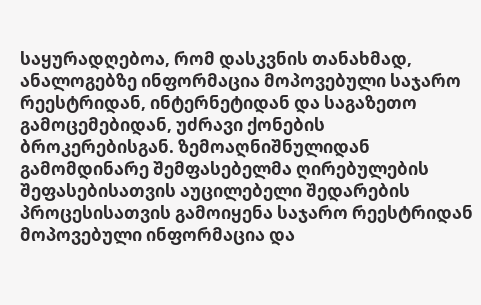საყურადღებოა, რომ დასკვნის თანახმად, ანალოგებზე ინფორმაცია მოპოვებული საჯარო რეესტრიდან, ინტერნეტიდან და საგაზეთო გამოცემებიდან, უძრავი ქონების ბროკერებისგან. ზემოაღნიშნულიდან გამომდინარე შემფასებელმა ღირებულების შეფასებისათვის აუცილებელი შედარების პროცესისათვის გამოიყენა საჯარო რეესტრიდან მოპოვებული ინფორმაცია და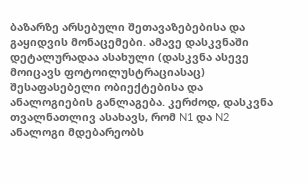ბაზარზე არსებული შეთავაზებებისა და გაყიდვის მონაცემები. ამავე დასკვნაში დეტალურადაა ასახული (დასკვნა ასევე მოიცავს ფოტოილუსტრაციასაც) შესაფასებელი ობიექტებისა და ანალოგიების განლაგება. კერძოდ, დასკვნა თვალნათლივ ასახავს, რომ N1 და N2 ანალოგი მდებარეობს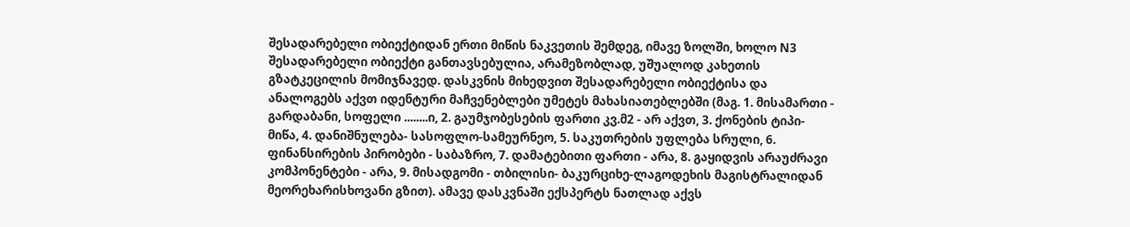შესადარებელი ობიექტიდან ერთი მიწის ნაკვეთის შემდეგ, იმავე ზოლში, ხოლო N3 შესადარებელი ობიექტი განთავსებულია, არამეზობლად, უშუალოდ კახეთის გზატკეცილის მომიჯნავედ. დასკვნის მიხედვით შესადარებელი ობიექტისა და ანალოგებს აქვთ იდენტური მაჩვენებლები უმეტეს მახასიათებლებში (მაგ. 1. მისამართი - გარდაბანი, სოფელი ........ი, 2. გაუმჯობესების ფართი კვ.მ2 - არ აქვთ, 3. ქონების ტიპი- მიწა, 4. დანიშნულება- სასოფლო-სამეურნეო, 5. საკუთრების უფლება სრული, 6. ფინანსირების პირობები - საბაზრო, 7. დამატებითი ფართი - არა, 8. გაყიდვის არაუძრავი კომპონენტები - არა, 9. მისადგომი - თბილისი- ბაკურციხე-ლაგოდეხის მაგისტრალიდან მეორეხარისხოვანი გზით). ამავე დასკვნაში ექსპერტს ნათლად აქვს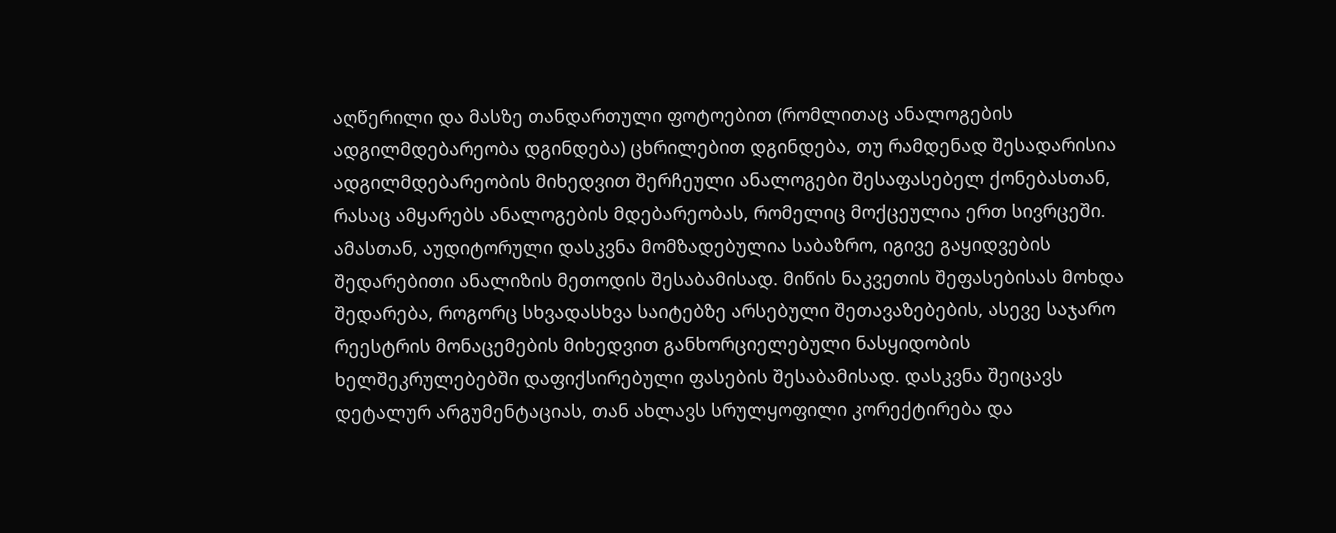აღწერილი და მასზე თანდართული ფოტოებით (რომლითაც ანალოგების ადგილმდებარეობა დგინდება) ცხრილებით დგინდება, თუ რამდენად შესადარისია ადგილმდებარეობის მიხედვით შერჩეული ანალოგები შესაფასებელ ქონებასთან, რასაც ამყარებს ანალოგების მდებარეობას, რომელიც მოქცეულია ერთ სივრცეში. ამასთან, აუდიტორული დასკვნა მომზადებულია საბაზრო, იგივე გაყიდვების შედარებითი ანალიზის მეთოდის შესაბამისად. მიწის ნაკვეთის შეფასებისას მოხდა შედარება, როგორც სხვადასხვა საიტებზე არსებული შეთავაზებების, ასევე საჯარო რეესტრის მონაცემების მიხედვით განხორციელებული ნასყიდობის ხელშეკრულებებში დაფიქსირებული ფასების შესაბამისად. დასკვნა შეიცავს დეტალურ არგუმენტაციას, თან ახლავს სრულყოფილი კორექტირება და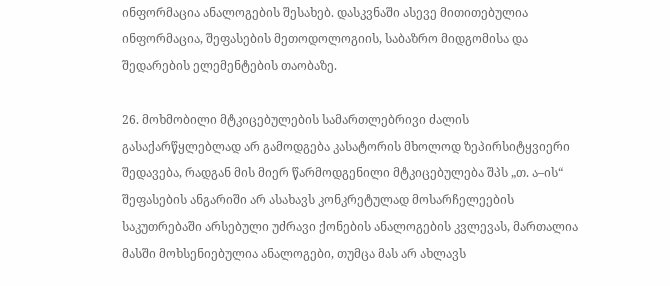ინფორმაცია ანალოგების შესახებ. დასკვნაში ასევე მითითებულია ინფორმაცია, შეფასების მეთოდოლოგიის, საბაზრო მიდგომისა და შედარების ელემენტების თაობაზე.

26. მოხმობილი მტკიცებულების სამართლებრივი ძალის გასაქარწყლებლად არ გამოდგება კასატორის მხოლოდ ზეპირსიტყვიერი შედავება, რადგან მის მიერ წარმოდგენილი მტკიცებულება შპს „თ. ა–ის“ შეფასების ანგარიში არ ასახავს კონკრეტულად მოსარჩელეების საკუთრებაში არსებული უძრავი ქონების ანალოგების კვლევას, მართალია მასში მოხსენიებულია ანალოგები, თუმცა მას არ ახლავს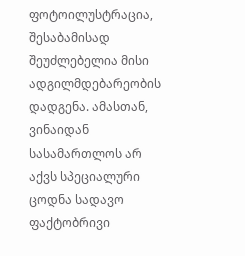ფოტოილუსტრაცია, შესაბამისად შეუძლებელია მისი ადგილმდებარეობის დადგენა. ამასთან, ვინაიდან სასამართლოს არ აქვს სპეციალური ცოდნა სადავო ფაქტობრივი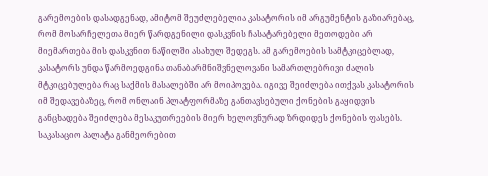გარემოების დასადგენად, ამიტომ შეუძლებელია კასატორის იმ არგუმენტის გაზიარებაც, რომ მოსარჩელეთა მიერ წარდგენილი დასკვნის ჩასატარებელი მეთოდები არ მიემართება მის დასკვნით ნაწილში ასახულ შედეგს. ამ გარემოების სამტკიცებლად, კასატორს უნდა წარმოედგინა თანაბარმნიშვნელოვანი სამართლებრივი ძალის მტკიცებულება რაც საქმის მასალებში არ მოიპოვება. იგივე შეიძლება ითქვას კასატორის იმ შედავებაზეც, რომ ონლაინ პლატფორმაზე განთავსებული ქონების გაყიდვის განცხადება შეიძლება მესაკუთრეების მიერ ხელოვნურად ზრდიდეს ქონების ფასებს. საკასაციო პალატა განმეორებით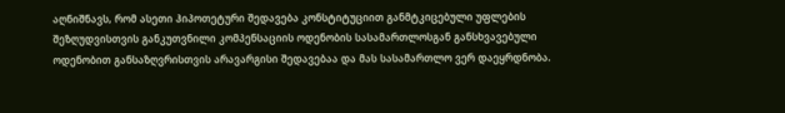აღნიშნავს, რომ ასეთი ჰიპოთეტური შედავება კონსტიტუციით განმტკიცებული უფლების შეზღუდვისთვის განკუთვნილი კომპენსაციის ოდენობის სასამართლოსგან განსხვავებული ოდენობით განსაზღვრისთვის არავარგისი შედავებაა და მას სასამართლო ვერ დაეყრდნობა.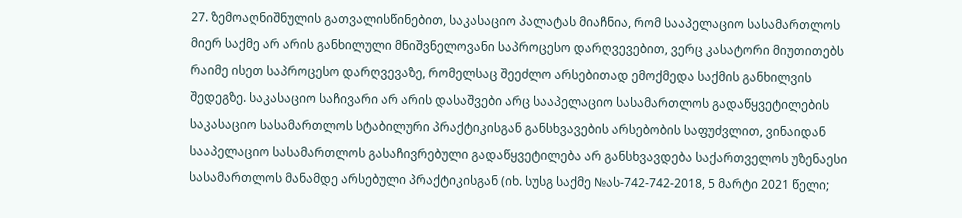27. ზემოაღნიშნულის გათვალისწინებით, საკასაციო პალატას მიაჩნია, რომ სააპელაციო სასამართლოს მიერ საქმე არ არის განხილული მნიშვნელოვანი საპროცესო დარღვევებით, ვერც კასატორი მიუთითებს რაიმე ისეთ საპროცესო დარღვევაზე, რომელსაც შეეძლო არსებითად ემოქმედა საქმის განხილვის შედეგზე. საკასაციო საჩივარი არ არის დასაშვები არც სააპელაციო სასამართლოს გადაწყვეტილების საკასაციო სასამართლოს სტაბილური პრაქტიკისგან განსხვავების არსებობის საფუძვლით, ვინაიდან სააპელაციო სასამართლოს გასაჩივრებული გადაწყვეტილება არ განსხვავდება საქართველოს უზენაესი სასამართლოს მანამდე არსებული პრაქტიკისგან (იხ. სუსგ საქმე №ას-742-742-2018, 5 მარტი 2021 წელი;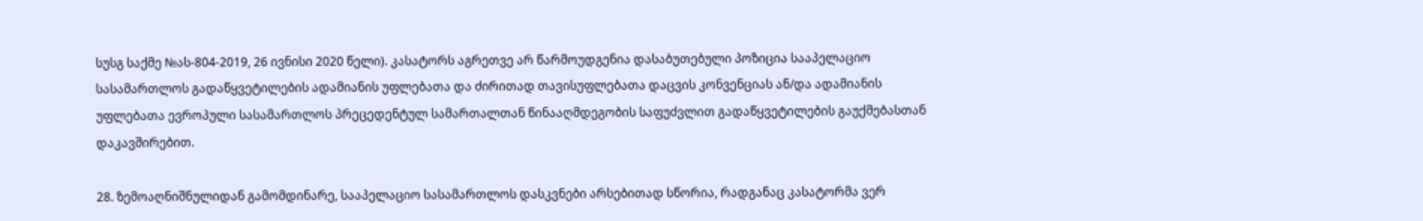სუსგ საქმე №ას-804-2019, 26 ივნისი 2020 წელი). კასატორს აგრეთვე არ წარმოუდგენია დასაბუთებული პოზიცია სააპელაციო სასამართლოს გადაწყვეტილების ადამიანის უფლებათა და ძირითად თავისუფლებათა დაცვის კონვენციას ან/და ადამიანის უფლებათა ევროპული სასამართლოს პრეცედენტულ სამართალთან წინააღმდეგობის საფუძვლით გადაწყვეტილების გაუქმებასთან დაკავშირებით.

28. ზემოაღნიშნულიდან გამომდინარე, სააპელაციო სასამართლოს დასკვნები არსებითად სწორია, რადგანაც კასატორმა ვერ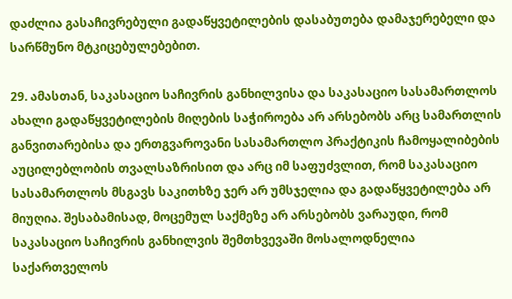დაძლია გასაჩივრებული გადაწყვეტილების დასაბუთება დამაჯერებელი და სარწმუნო მტკიცებულებებით.

29. ამასთან, საკასაციო საჩივრის განხილვისა და საკასაციო სასამართლოს ახალი გადაწყვეტილების მიღების საჭიროება არ არსებობს არც სამართლის განვითარებისა და ერთგვაროვანი სასამართლო პრაქტიკის ჩამოყალიბების აუცილებლობის თვალსაზრისით და არც იმ საფუძვლით, რომ საკასაციო სასამართლოს მსგავს საკითხზე ჯერ არ უმსჯელია და გადაწყვეტილება არ მიუღია. შესაბამისად, მოცემულ საქმეზე არ არსებობს ვარაუდი, რომ საკასაციო საჩივრის განხილვის შემთხვევაში მოსალოდნელია საქართველოს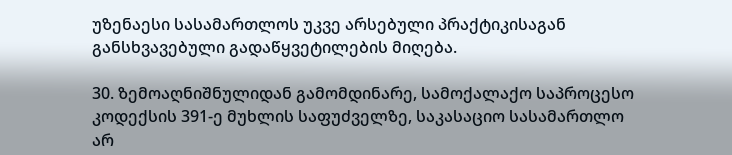უზენაესი სასამართლოს უკვე არსებული პრაქტიკისაგან განსხვავებული გადაწყვეტილების მიღება.

30. ზემოაღნიშნულიდან გამომდინარე, სამოქალაქო საპროცესო კოდექსის 391-ე მუხლის საფუძველზე, საკასაციო სასამართლო არ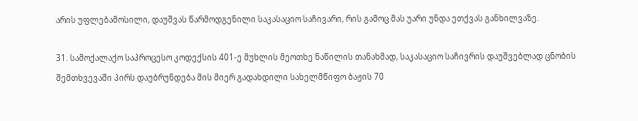არის უფლებამოსილი, დაუშვას წარმოდგენილი საკასაციო საჩივარი, რის გამოც მას უარი უნდა ეთქვას განხილვაზე.

31. სამოქალაქო საპროცესო კოდექსის 401-ე მუხლის მეოთხე ნაწილის თანახმად, საკასაციო საჩივრის დაუშვებლად ცნობის შემთხვევაში პირს დაუბრუნდება მის მიერ გადახდილი სახელმწიფო ბაჟის 70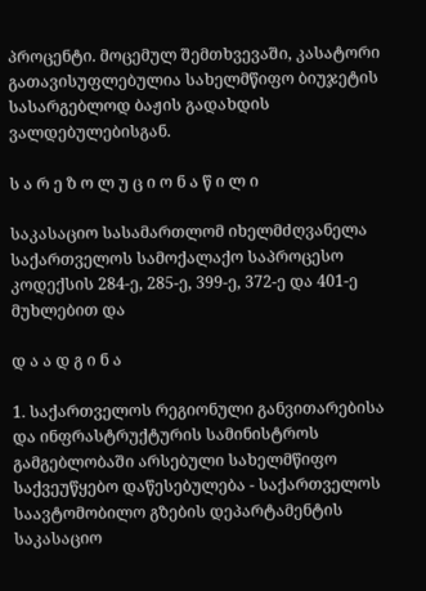პროცენტი. მოცემულ შემთხვევაში, კასატორი გათავისუფლებულია სახელმწიფო ბიუჯეტის სასარგებლოდ ბაჟის გადახდის ვალდებულებისგან.

ს ა რ ე ზ ო ლ უ ც ი ო ნ ა წ ი ლ ი

საკასაციო სასამართლომ იხელმძღვანელა საქართველოს სამოქალაქო საპროცესო კოდექსის 284-ე, 285-ე, 399-ე, 372-ე და 401-ე მუხლებით და

დ ა ა დ გ ი ნ ა

1. საქართველოს რეგიონული განვითარებისა და ინფრასტრუქტურის სამინისტროს გამგებლობაში არსებული სახელმწიფო საქვეუწყებო დაწესებულება - საქართველოს საავტომობილო გზების დეპარტამენტის საკასაციო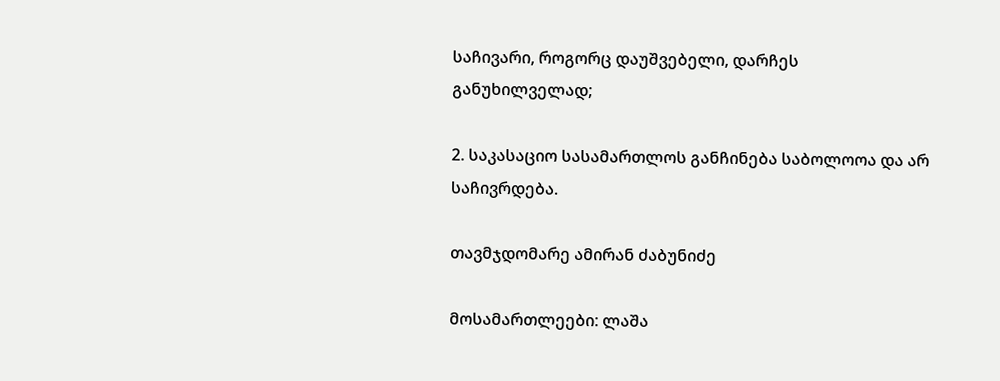საჩივარი, როგორც დაუშვებელი, დარჩეს განუხილველად;

2. საკასაციო სასამართლოს განჩინება საბოლოოა და არ საჩივრდება.

თავმჯდომარე ამირან ძაბუნიძე

მოსამართლეები: ლაშა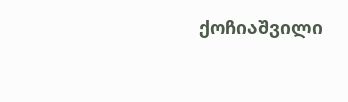ქოჩიაშვილი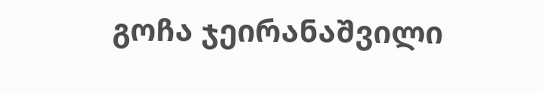გოჩა ჯეირანაშვილი